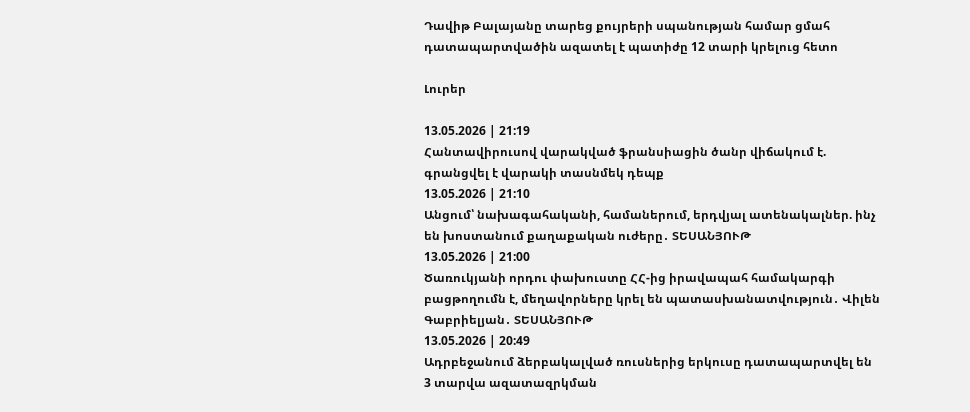Դավիթ Բալայանը տարեց քույրերի սպանության համար ցմահ դատապարտվածին ազատել է պատիժը 12 տարի կրելուց հետո

Լուրեր

13.05.2026 | 21:19
Հանտավիրուսով վարակված ֆրանսիացին ծանր վիճակում է. գրանցվել է վարակի տասնմեկ դեպք
13.05.2026 | 21:10
Անցում՝ նախագահականի, համաներում, երդվյալ ատենակալներ. ինչ են խոստանում քաղաքական ուժերը․ ՏԵՍԱՆՅՈՒԹ
13.05.2026 | 21:00
Ծառուկյանի որդու փախուստը ՀՀ-ից իրավապահ համակարգի բացթողումն է, մեղավորները կրել են պատասխանատվություն․ Վիլեն Գաբրիելյան․ ՏԵՍԱՆՅՈՒԹ
13.05.2026 | 20:49
Ադրբեջանում ձերբակալված ռուսներից երկուսը դատապարտվել են 3 տարվա ազատազրկման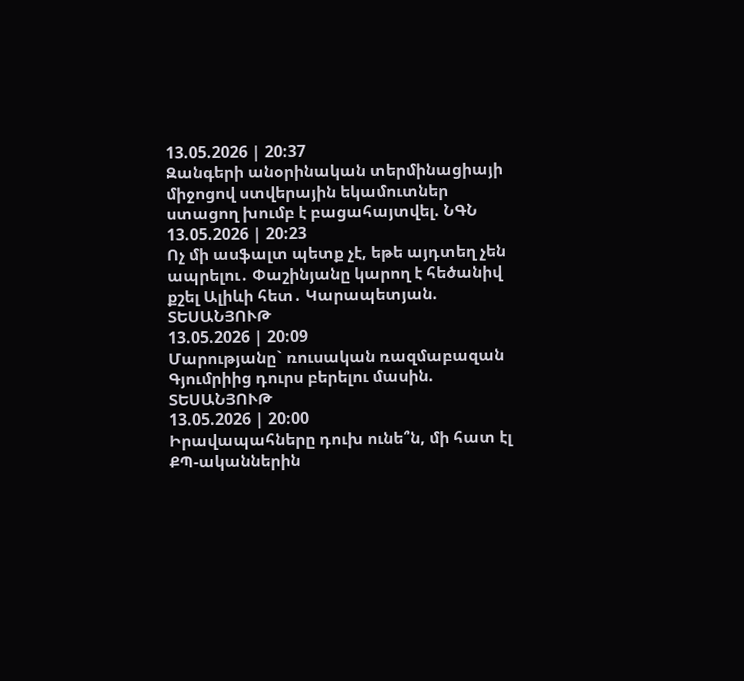13.05.2026 | 20:37
Զանգերի անօրինական տերմինացիայի միջոցով ստվերային եկամուտներ ստացող խումբ է բացահայտվել. ՆԳՆ
13.05.2026 | 20:23
Ոչ մի ասֆալտ պետք չէ, եթե այդտեղ չեն ապրելու․ Փաշինյանը կարող է հեծանիվ քշել Ալիևի հետ․ Կարապետյան. ՏԵՍԱՆՅՈՒԹ
13.05.2026 | 20:09
Մարությանը` ռուսական ռազմաբազան Գյումրիից դուրս բերելու մասին. ՏԵՍԱՆՅՈՒԹ
13.05.2026 | 20:00
Իրավապահները դուխ ունե՞ն, մի հատ էլ ՔՊ-ականներին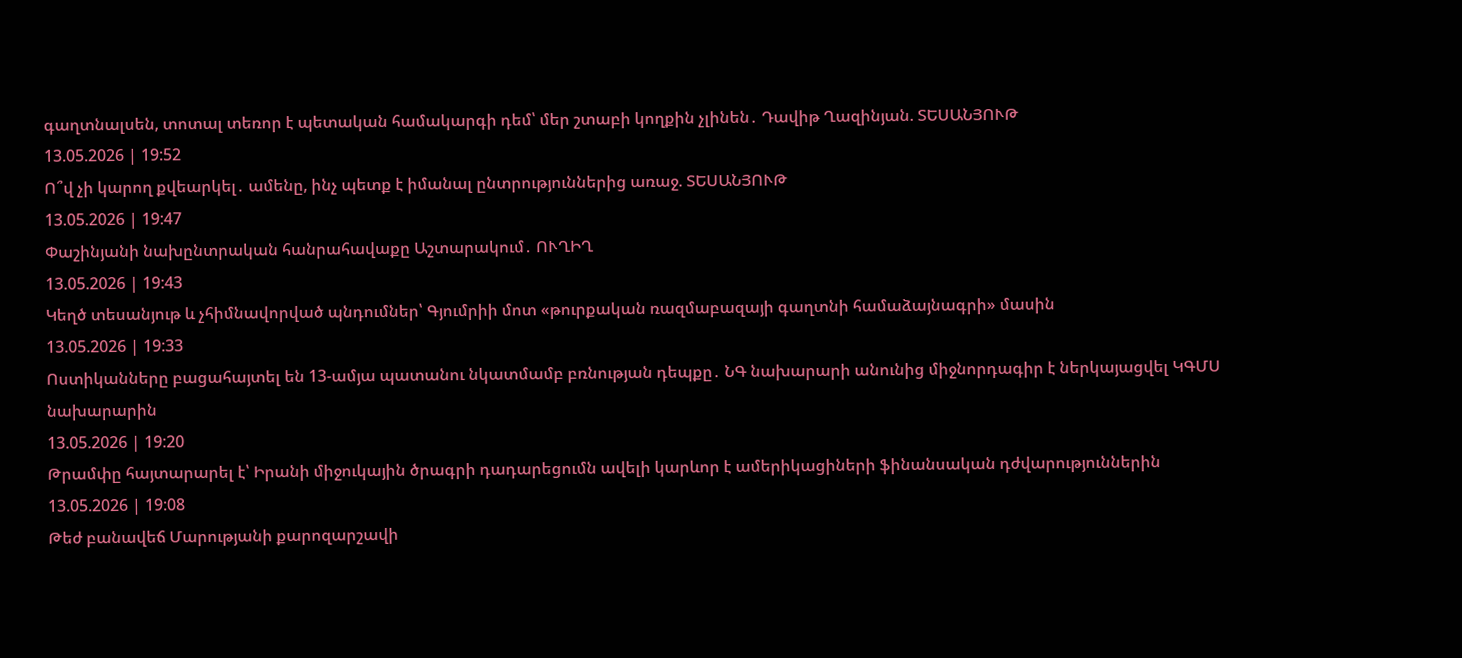գաղտնալսեն, տոտալ տեռոր է պետական համակարգի դեմ՝ մեր շտաբի կողքին չլինեն․ Դավիթ Ղազինյան. ՏԵՍԱՆՅՈՒԹ
13.05.2026 | 19:52
Ո՞վ չի կարող քվեարկել․ ամենը, ինչ պետք է իմանալ ընտրություններից առաջ. ՏԵՍԱՆՅՈՒԹ
13.05.2026 | 19:47
Փաշինյանի նախընտրական հանրահավաքը Աշտարակում․ ՈՒՂԻՂ
13.05.2026 | 19:43
Կեղծ տեսանյութ և չհիմնավորված պնդումներ՝ Գյումրիի մոտ «թուրքական ռազմաբազայի գաղտնի համաձայնագրի» մասին
13.05.2026 | 19:33
Ոստիկանները բացահայտել են 13-ամյա պատանու նկատմամբ բռնության դեպքը․ ՆԳ նախարարի անունից միջնորդագիր է ներկայացվել ԿԳՄՍ նախարարին
13.05.2026 | 19:20
Թրամփը հայտարարել է՝ Իրանի միջուկային ծրագրի դադարեցումն ավելի կարևոր է ամերիկացիների ֆինանսական դժվարություններին
13.05.2026 | 19:08
Թեժ բանավեճ Մարությանի քարոզարշավի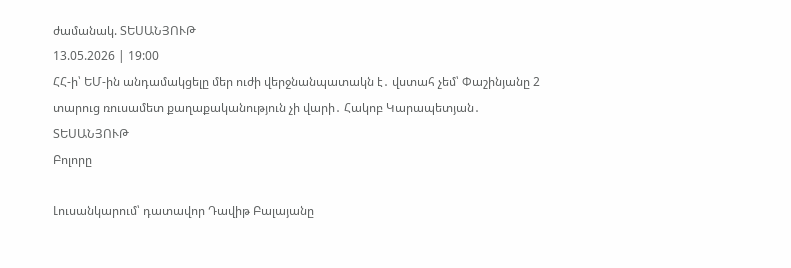ժամանակ. ՏԵՍԱՆՅՈՒԹ
13.05.2026 | 19:00
ՀՀ-ի՝ ԵՄ-ին անդամակցելը մեր ուժի վերջնանպատակն է․ վստահ չեմ՝ Փաշինյանը 2 տարուց ռուսամետ քաղաքականություն չի վարի․ Հակոբ Կարապետյան․ ՏԵՍԱՆՅՈՒԹ
Բոլորը

Լուսանկարում՝ դատավոր Դավիթ Բալայանը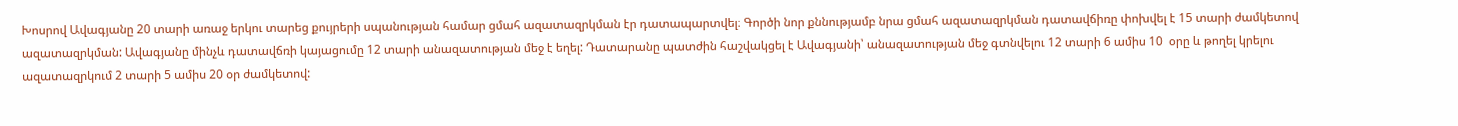Խոսրով Ավագյանը 20 տարի առաջ երկու տարեց քույրերի սպանության համար ցմահ ազատազրկման էր դատապարտվել։ Գործի նոր քննությամբ նրա ցմահ ազատազրկման դատավճիռը փոխվել է 15 տարի ժամկետով ազատազրկման: Ավագյանը մինչև դատավճռի կայացումը 12 տարի անազատության մեջ է եղել: Դատարանը պատժին հաշվակցել է Ավագյանի՝ անազատության մեջ գտնվելու 12 տարի 6 ամիս 10  օրը և թողել կրելու ազատազրկում 2 տարի 5 ամիս 20 օր ժամկետով: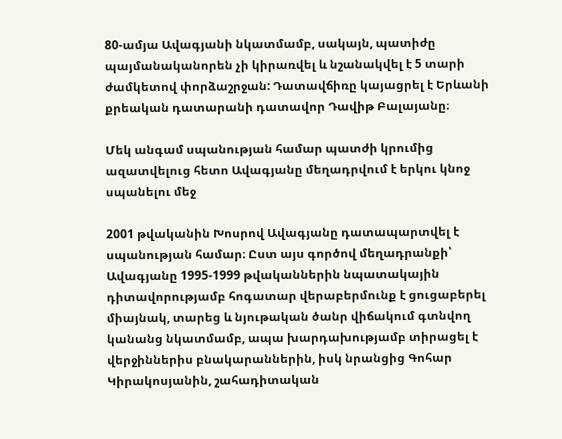80-ամյա Ավագյանի նկատմամբ, սակայն, պատիժը պայմանականորեն չի կիրառվել և նշանակվել է 5 տարի ժամկետով փորձաշրջան: Դատավճիռը կայացրել է Երևանի քրեական դատարանի դատավոր Դավիթ Բալայանը։

Մեկ անգամ սպանության համար պատժի կրումից ազատվելուց հետո Ավագյանը մեղադրվում է երկու կնոջ սպանելու մեջ

2001 թվականին Խոսրով Ավագյանը դատապարտվել է սպանության համար։ Ըստ այս գործով մեղադրանքի՝ Ավագյանը 1995-1999 թվականներին նպատակային դիտավորությամբ հոգատար վերաբերմունք է ցուցաբերել միայնակ, տարեց և նյութական ծանր վիճակում գտնվող կանանց նկատմամբ, ապա խարդախությամբ տիրացել է վերջիններիս բնակարաններին, իսկ նրանցից Գոհար Կիրակոսյանին, շահադիտական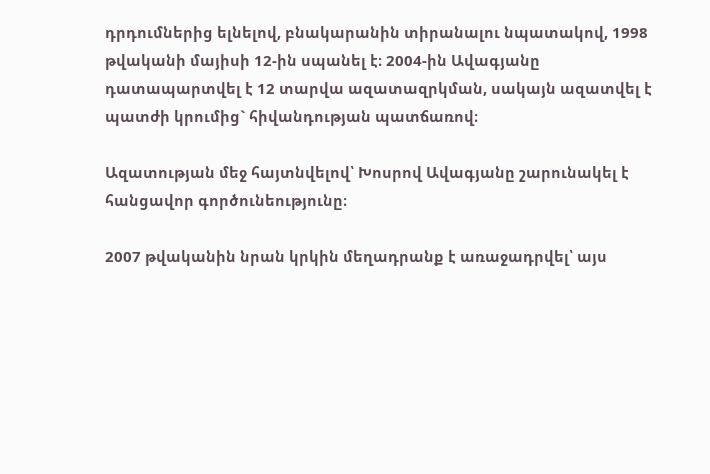դրդումներից ելնելով, բնակարանին տիրանալու նպատակով, 1998 թվականի մայիսի 12-ին սպանել է։ 2004-ին Ավագյանը դատապարտվել է 12 տարվա ազատազրկման, սակայն ազատվել է պատժի կրումից` հիվանդության պատճառով։

Ազատության մեջ հայտնվելով՝ Խոսրով Ավագյանը շարունակել է հանցավոր գործունեությունը։

2007 թվականին նրան կրկին մեղադրանք է առաջադրվել՝ այս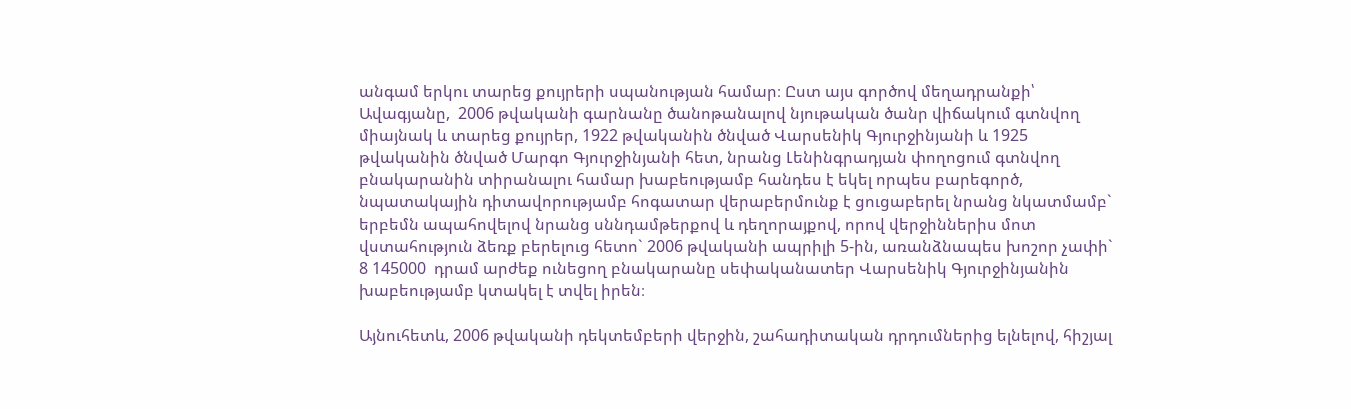անգամ երկու տարեց քույրերի սպանության համար։ Ըստ այս գործով մեղադրանքի՝  Ավագյանը,  2006 թվականի գարնանը ծանոթանալով նյութական ծանր վիճակում գտնվող միայնակ և տարեց քույրեր, 1922 թվականին ծնված Վարսենիկ Գյուրջինյանի և 1925 թվականին ծնված Մարգո Գյուրջինյանի հետ, նրանց Լենինգրադյան փողոցում գտնվող բնակարանին տիրանալու համար խաբեությամբ հանդես է եկել որպես բարեգործ, նպատակային դիտավորությամբ հոգատար վերաբերմունք է ցուցաբերել նրանց նկատմամբ` երբեմն ապահովելով նրանց սննդամթերքով և դեղորայքով, որով վերջիններիս մոտ վստահություն ձեռք բերելուց հետո` 2006 թվականի ապրիլի 5-ին, առանձնապես խոշոր չափի` 8 145000  դրամ արժեք ունեցող բնակարանը սեփականատեր Վարսենիկ Գյուրջինյանին խաբեությամբ կտակել է տվել իրեն։

Այնուհետև, 2006 թվականի դեկտեմբերի վերջին, շահադիտական դրդումներից ելնելով, հիշյալ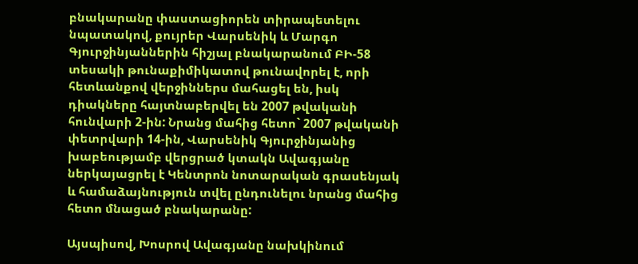բնակարանը փաստացիորեն տիրապետելու նպատակով, քույրեր Վարսենիկ և Մարգո Գյուրջինյաններին հիշյալ բնակարանում ԲԻ-58 տեսակի թունաքիմիկատով թունավորել է, որի հետևանքով վերջիններս մահացել են, իսկ դիակները հայտնաբերվել են 2007 թվականի հունվարի 2-ին: Նրանց մահից հետո` 2007 թվականի փետրվարի 14-ին, Վարսենիկ Գյուրջինյանից խաբեությամբ վերցրած կտակն Ավագյանը ներկայացրել է Կենտրոն նոտարական գրասենյակ և համաձայնություն տվել ընդունելու նրանց մահից հետո մնացած բնակարանը:

Այսպիսով, Խոսրով Ավագյանը նախկինում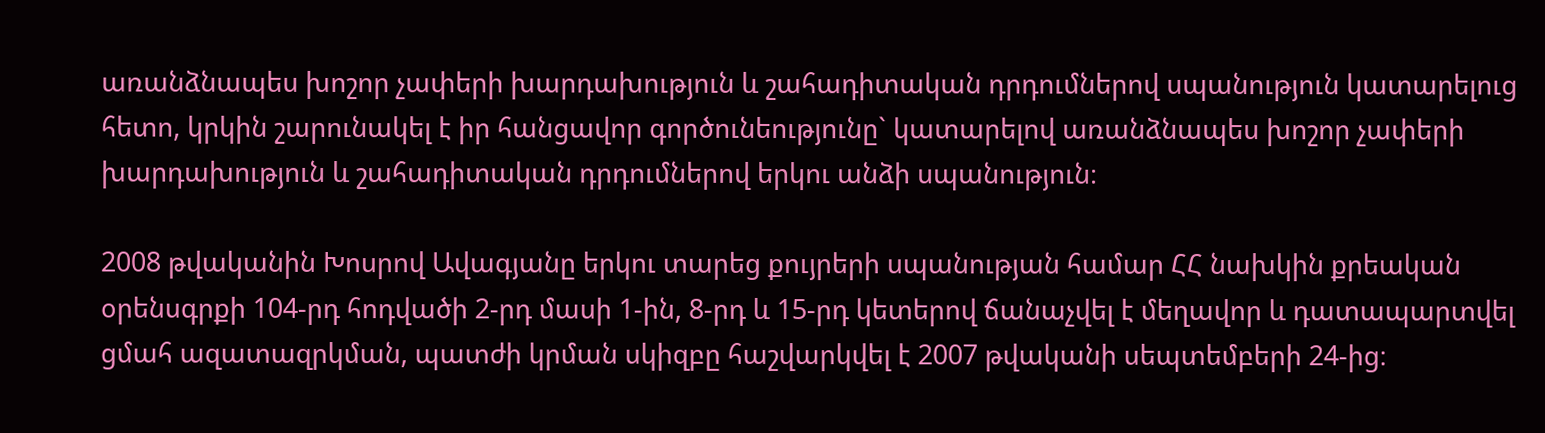առանձնապես խոշոր չափերի խարդախություն և շահադիտական դրդումներով սպանություն կատարելուց հետո, կրկին շարունակել է իր հանցավոր գործունեությունը` կատարելով առանձնապես խոշոր չափերի խարդախություն և շահադիտական դրդումներով երկու անձի սպանություն։

2008 թվականին Խոսրով Ավագյանը երկու տարեց քույրերի սպանության համար ՀՀ նախկին քրեական օրենսգրքի 104-րդ հոդվածի 2-րդ մասի 1-ին, 8-րդ և 15-րդ կետերով ճանաչվել է մեղավոր և դատապարտվել ցմահ ազատազրկման, պատժի կրման սկիզբը հաշվարկվել է 2007 թվականի սեպտեմբերի 24-ից։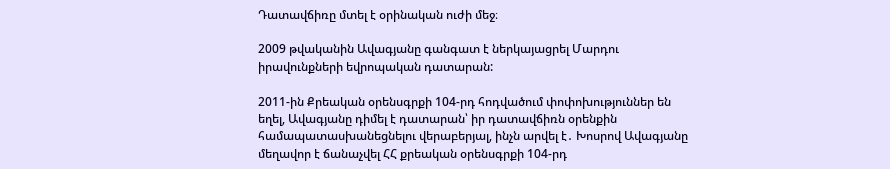Դատավճիռը մտել է օրինական ուժի մեջ։

2009 թվականին Ավագյանը գանգատ է ներկայացրել Մարդու իրավունքների եվրոպական դատարան:

2011-ին Քրեական օրենսգրքի 104-րդ հոդվածում փոփոխություններ են եղել, Ավագյանը դիմել է դատարան՝ իր դատավճիռն օրենքին համապատասխանեցնելու վերաբերյալ, ինչն արվել է․ Խոսրով Ավագյանը մեղավոր է ճանաչվել ՀՀ քրեական օրենսգրքի 104-րդ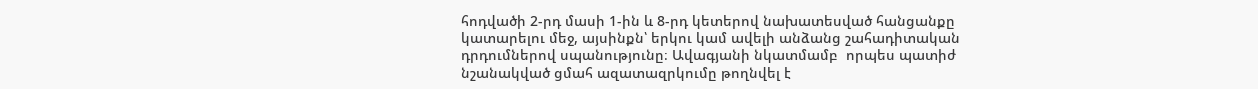հոդվածի 2-րդ մասի 1-ին և 8-րդ կետերով նախատեսված հանցանքը կատարելու մեջ, այսինքն՝ երկու կամ ավելի անձանց շահադիտական դրդումներով սպանությունը։ Ավագյանի նկատմամբ  որպես պատիժ նշանակված ցմահ ազատազրկումը թողնվել է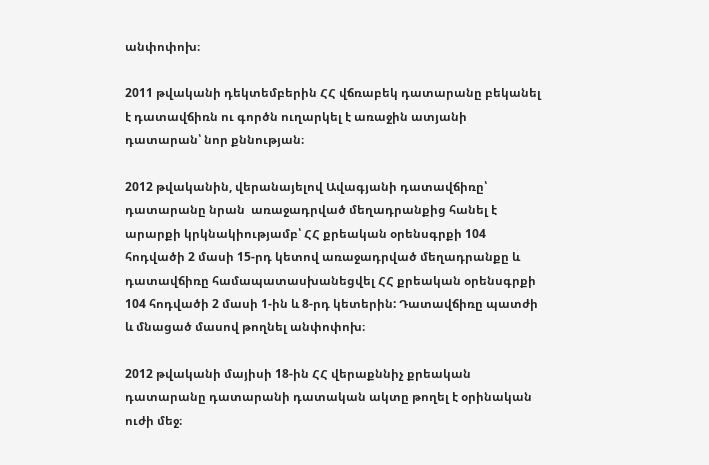անփոփոխ։

2011 թվականի դեկտեմբերին ՀՀ վճռաբեկ դատարանը բեկանել է դատավճիռն ու գործն ուղարկել է առաջին ատյանի դատարան՝ նոր քննության։

2012 թվականին, վերանայելով Ավագյանի դատավճիռը՝ դատարանը նրան  առաջադրված մեղադրանքից հանել է արարքի կրկնակիությամբ՝ ՀՀ քրեական օրենսգրքի 104 հոդվածի 2 մասի 15-րդ կետով առաջադրված մեղադրանքը և դատավճիռը համապատասխանեցվել ՀՀ քրեական օրենսգրքի 104 հոդվածի 2 մասի 1-ին և 8-րդ կետերին: Դատավճիռը պատժի և մնացած մասով թողնել անփոփոխ։

2012 թվականի մայիսի 18-ին ՀՀ վերաքննիչ քրեական դատարանը դատարանի դատական ակտը թողել է օրինական ուժի մեջ։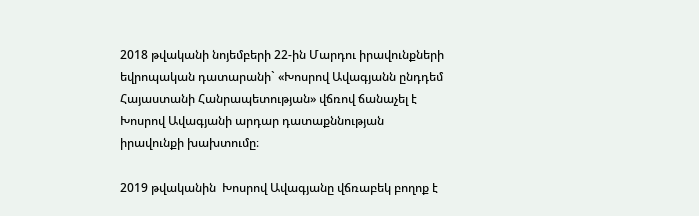2018 թվականի նոյեմբերի 22-ին Մարդու իրավունքների եվրոպական դատարանի` «Խոսրով Ավագյանն ընդդեմ Հայաստանի Հանրապետության» վճռով ճանաչել է Խոսրով Ավագյանի արդար դատաքննության իրավունքի խախտումը։

2019 թվականին  Խոսրով Ավագյանը վճռաբեկ բողոք է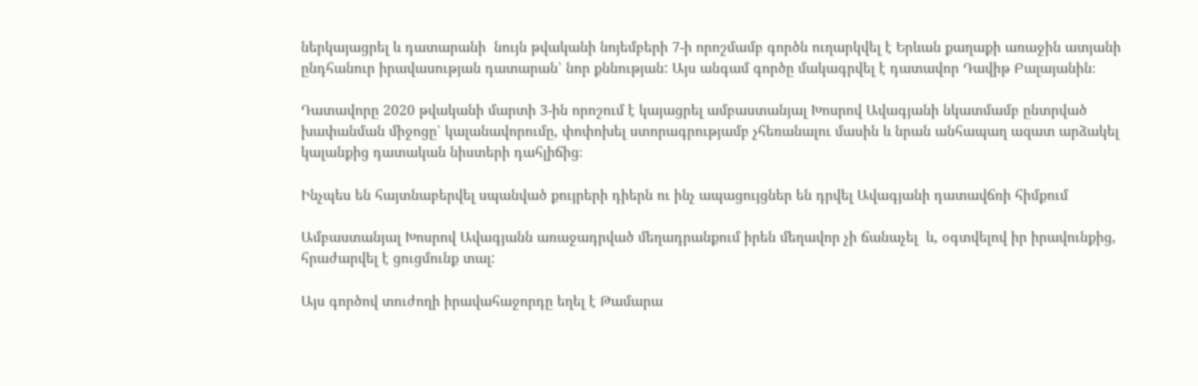ներկայացրել և դատարանի  նույն թվականի նոյեմբերի 7-ի որոշմամբ գործն ուղարկվել է Երևան քաղաքի առաջին ատյանի ընդհանուր իրավասության դատարան՝ նոր քննության: Այս անգամ գործը մակագրվել է դատավոր Դավիթ Բալայանին։

Դատավորը 2020 թվականի մարտի 3-ին որոշում է կայացրել ամբաստանյալ Խոսրով Ավագյանի նկատմամբ ընտրված խափանման միջոցը՝ կալանավորումը, փոփոխել ստորագրությամբ չհեռանալու մասին և նրան անհապաղ ազատ արձակել կալանքից դատական նիստերի դահլիճից։

Ինչպես են հայտնաբերվել սպանված քույրերի դիերն ու ինչ ապացույցներ են դրվել Ավագյանի դատավճռի հիմքում

Ամբաստանյալ Խոսրով Ավագյանն առաջադրված մեղադրանքում իրեն մեղավոր չի ճանաչել  և, օգտվելով իր իրավունքից, հրաժարվել է ցուցմունք տալ:

Այս գործով տուժողի իրավահաջորդը եղել է Թամարա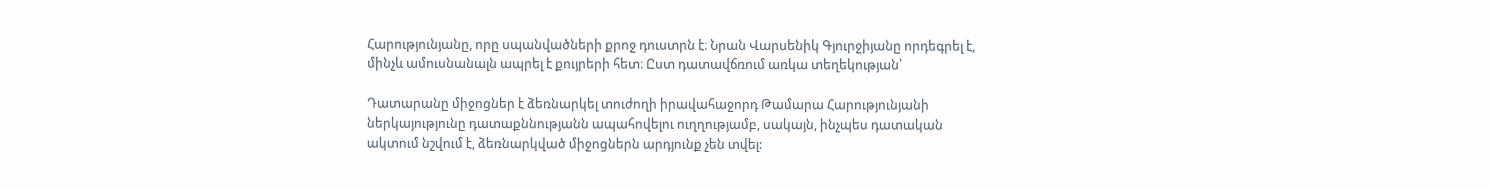Հարությունյանը, որը սպանվածների քրոջ դուստրն է։ Նրան Վարսենիկ Գյուրջիյանը որդեգրել է, մինչև ամուսնանալն ապրել է քույրերի հետ։ Ըստ դատավճռում առկա տեղեկության՝

Դատարանը միջոցներ է ձեռնարկել տուժողի իրավահաջորդ Թամարա Հարությունյանի ներկայությունը դատաքննությանն ապահովելու ուղղությամբ, սակայն, ինչպես դատական ակտում նշվում է, ձեռնարկված միջոցներն արդյունք չեն տվել: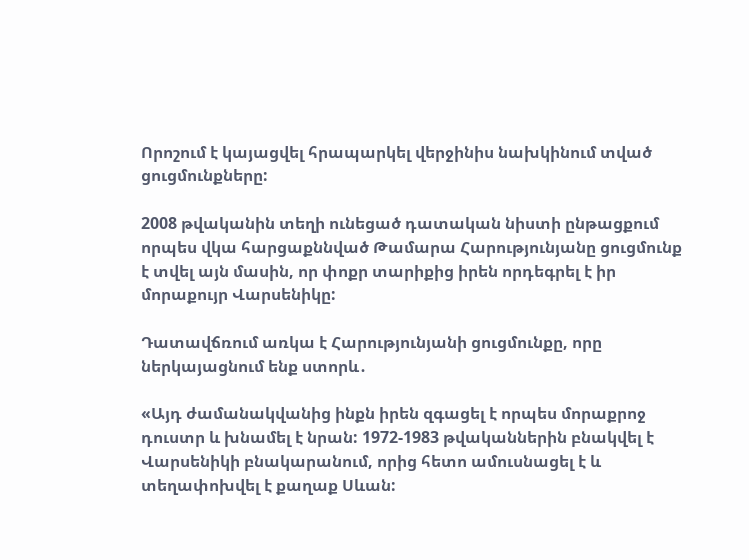Որոշում է կայացվել հրապարկել վերջինիս նախկինում տված ցուցմունքները:

2008 թվականին տեղի ունեցած դատական նիստի ընթացքում որպես վկա հարցաքննված Թամարա Հարությունյանը ցուցմունք է տվել այն մասին, որ փոքր տարիքից իրեն որդեգրել է իր մորաքույր Վարսենիկը:

Դատավճռում առկա է Հարությունյանի ցուցմունքը, որը ներկայացնում ենք ստորև․

«Այդ ժամանակվանից ինքն իրեն զգացել է որպես մորաքրոջ դուստր և խնամել է նրան: 1972-1983 թվականներին բնակվել է Վարսենիկի բնակարանում, որից հետո ամուսնացել է և տեղափոխվել է քաղաք Սևան: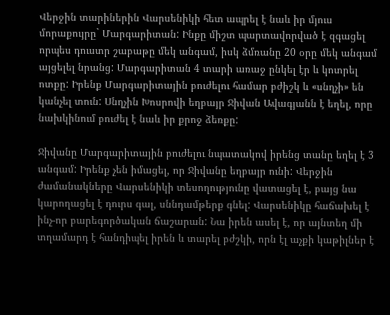Վերջին տարիներին Վարսենիկի հետ ապրել է նաև իր մյուս մորաքույրը` Մարգարիտան: Ինքը միշտ պարտավորված է զգացել որպես դուստր շաբաթը մեկ անգամ, իսկ ձմռանը 20 օրը մեկ անգամ այցելել նրանց: Մարգարիտան 4 տարի առաջ ընկել էր և կոտրել ոտքը: Իրենք Մարգարիտային բուժելու համար բժիշկ և «սնղչի» են կանչել տուն: Սնղչին Խոսրովի եղբայր Ջիվան Ավագյանն է եղել, որը նախկինում բուժել է նաև իր քրոջ ձեռքը:

Ջիվանը Մարգարիտային բուժելու նպատակով իրենց տանը եղել է 3 անգամ: Իրենք չեն իմացել, որ Ջիվանը եղբայր ունի: Վերջին ժամանակները Վարսենիկի տեսողությունը վատացել է, բայց նա կարողացել է դուրս գալ, սննդամթերք գնել: Վարսենիկը հաճախել է ինչ-որ բարեգործական ճաշարան: Նա իրեն ասել է, որ այնտեղ մի տղամարդ է հանդիպել իրեն և տարել բժշկի, որն էլ աչքի կաթիլներ է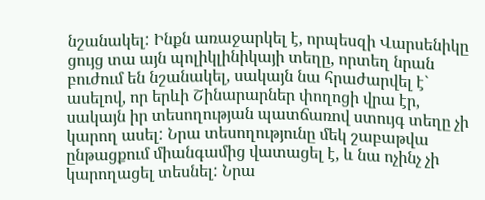նշանակել: Ինքն առաջարկել է, որպեսզի Վարսենիկը ցույց տա այն պոլիկլինիկայի տեղը, որտեղ նրան բուժում են նշանակել, սակայն նա հրաժարվել է` ասելով, որ երևի Շինարարներ փողոցի վրա էր, սակայն իր տեսողության պատճառով ստույգ տեղը չի կարող ասել: Նրա տեսողությունը մեկ շաբաթվա ընթացքում միանգամից վատացել է, և նա ոչինչ չի կարողացել տեսնել: Նրա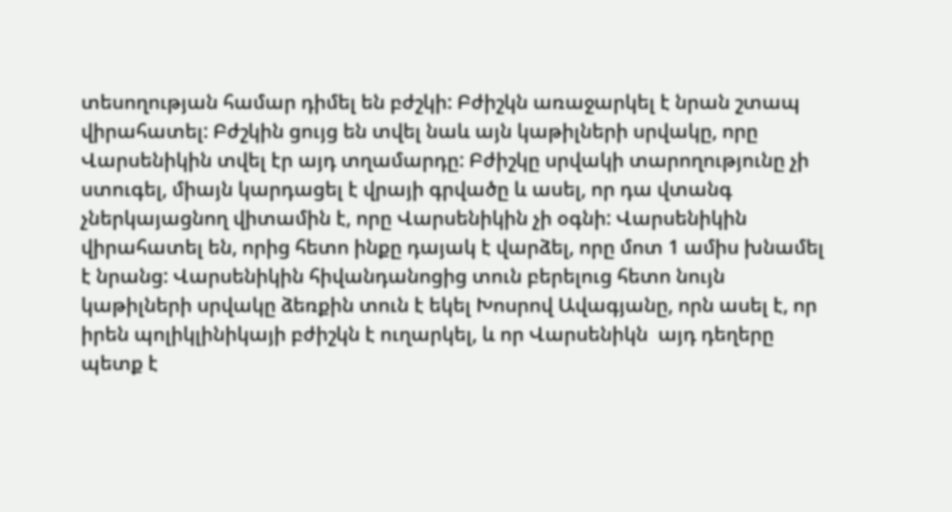տեսողության համար դիմել են բժշկի: Բժիշկն առաջարկել է նրան շտապ վիրահատել: Բժշկին ցույց են տվել նաև այն կաթիլների սրվակը, որը Վարսենիկին տվել էր այդ տղամարդը: Բժիշկը սրվակի տարողությունը չի ստուգել, միայն կարդացել է վրայի գրվածը և ասել, որ դա վտանգ չներկայացնող վիտամին է, որը Վարսենիկին չի օգնի: Վարսենիկին վիրահատել են, որից հետո ինքը դայակ է վարձել, որը մոտ 1 ամիս խնամել է նրանց: Վարսենիկին հիվանդանոցից տուն բերելուց հետո նույն կաթիլների սրվակը ձեռքին տուն է եկել Խոսրով Ավագյանը, որն ասել է, որ իրեն պոլիկլինիկայի բժիշկն է ուղարկել, և որ Վարսենիկն  այդ դեղերը պետք է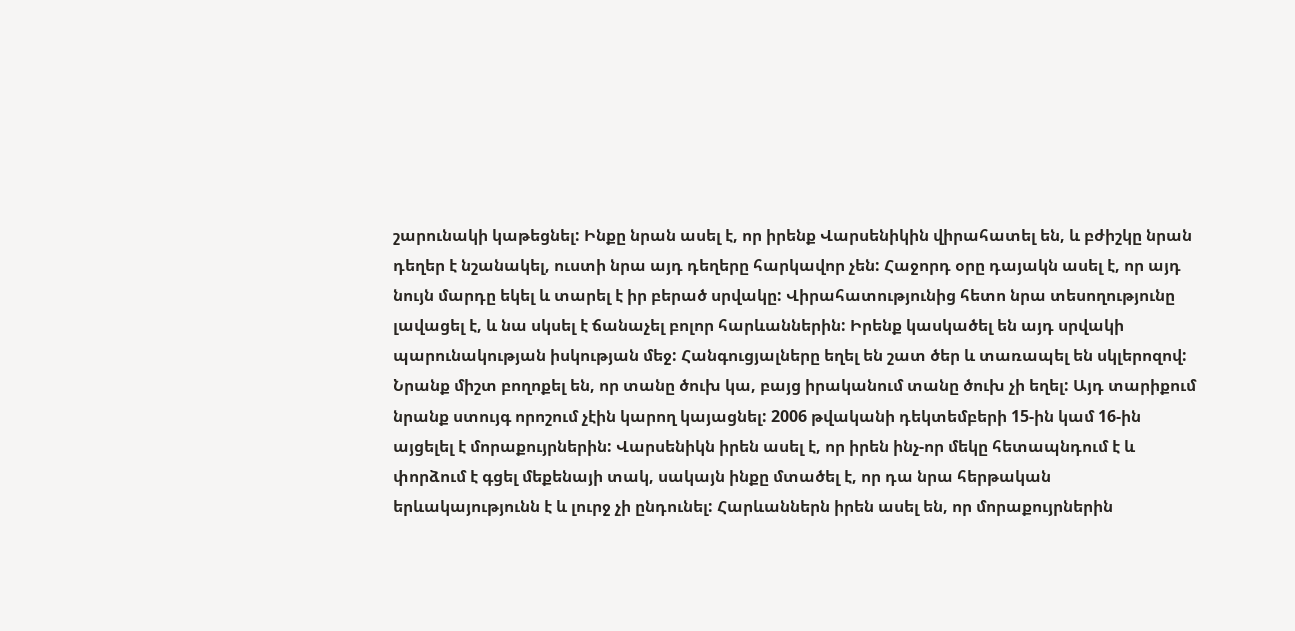շարունակի կաթեցնել: Ինքը նրան ասել է, որ իրենք Վարսենիկին վիրահատել են, և բժիշկը նրան դեղեր է նշանակել, ուստի նրա այդ դեղերը հարկավոր չեն: Հաջորդ օրը դայակն ասել է, որ այդ նույն մարդը եկել և տարել է իր բերած սրվակը: Վիրահատությունից հետո նրա տեսողությունը լավացել է, և նա սկսել է ճանաչել բոլոր հարևաններին: Իրենք կասկածել են այդ սրվակի պարունակության իսկության մեջ: Հանգուցյալները եղել են շատ ծեր և տառապել են սկլերոզով: Նրանք միշտ բողոքել են, որ տանը ծուխ կա, բայց իրականում տանը ծուխ չի եղել: Այդ տարիքում նրանք ստույգ որոշում չէին կարող կայացնել: 2006 թվականի դեկտեմբերի 15-ին կամ 16-ին այցելել է մորաքույրներին: Վարսենիկն իրեն ասել է, որ իրեն ինչ-որ մեկը հետապնդում է և փորձում է գցել մեքենայի տակ, սակայն ինքը մտածել է, որ դա նրա հերթական երևակայությունն է և լուրջ չի ընդունել: Հարևաններն իրեն ասել են, որ մորաքույրներին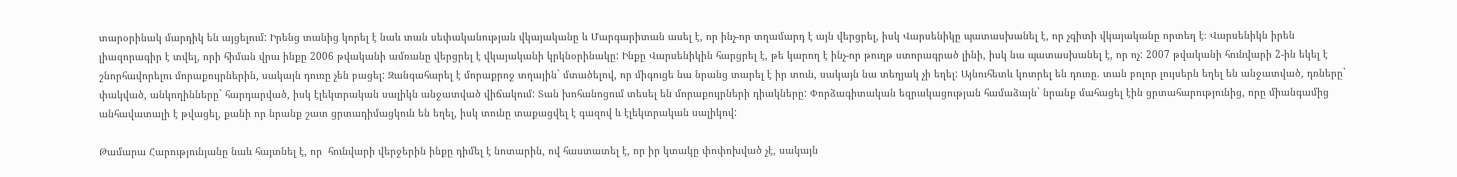տարօրինակ մարդիկ են այցելում: Իրենց տանից կորել է նաև տան սեփականության վկայականը և Մարգարիտան ասել է, որ ինչ-որ տղամարդ է այն վերցրել, իսկ Վարսենիկը պատասխանել է, որ չգիտի վկայականը որտեղ է։ Վարսենիկն իրեն լիազորագիր է տվել, որի հիման վրա ինքը 2006 թվականի ամռանը վերցրել է վկայականի կրկնօրինակը: Ինքը Վարսենիկին հարցրել է, թե կարող է ինչ-որ թուղթ ստորագրած լինի, իսկ նա պատասխանել է, որ ոչ: 2007 թվականի հունվարի 2-ին եկել է շնորհավորելու մորաքույրներին, սակայն դուռը չեն բացել: Զանգահարել է մորաքրոջ տղային` մտածելով, որ միգուցե նա նրանց տարել է իր տուն, սակայն նա տեղյակ չի եղել: Այնուհետև կոտրել են դուռը. տան բոլոր լույսերն եղել են անջատված, դռները` փակված, անկողինները` հարդարված, իսկ էլեկտրական սալիկն անջատված վիճակում: Տան խոհանոցում տեսել են մորաքույրների դիակները: Փորձագիտական եզրակացության համաձայն` նրանք մահացել էին ցրտահարությունից, որը միանգամից անհավատալի է թվացել, քանի որ նրանք շատ ցրտադիմացկուն են եղել, իսկ տունը տաքացվել է գազով և էլեկտրական սալիկով:

Թամարա Հարությունյանը նաև հայտնել է, որ  հունվարի վերջերին ինքը դիմել է նոտարին, ով հաստատել է, որ իր կտակը փոփոխված չէ, սակայն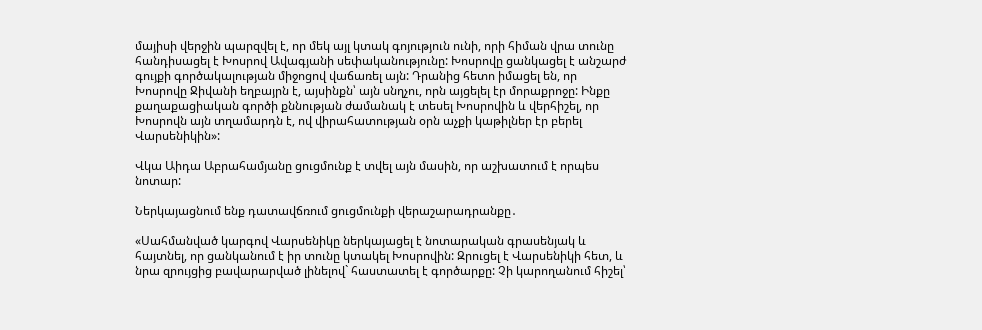մայիսի վերջին պարզվել է, որ մեկ այլ կտակ գոյություն ունի, որի հիման վրա տունը հանդիսացել է Խոսրով Ավագյանի սեփականությունը: Խոսրովը ցանկացել է անշարժ գույքի գործակալության միջոցով վաճառել այն: Դրանից հետո իմացել են, որ Խոսրովը Ջիվանի եղբայրն է, այսինքն՝ այն սնղչու, որն այցելել էր մորաքրոջը: Ինքը քաղաքացիական գործի քննության ժամանակ է տեսել Խոսրովին և վերհիշել, որ Խոսրովն այն տղամարդն է, ով վիրահատության օրն աչքի կաթիլներ էր բերել Վարսենիկին»:

Վկա Աիդա Աբրահամյանը ցուցմունք է տվել այն մասին, որ աշխատում է որպես նոտար:

Ներկայացնում ենք դատավճռում ցուցմունքի վերաշարադրանքը․

«Սահմանված կարգով Վարսենիկը ներկայացել է նոտարական գրասենյակ և հայտնել, որ ցանկանում է իր տունը կտակել Խոսրովին: Զրուցել է Վարսենիկի հետ, և նրա զրույցից բավարարված լինելով` հաստատել է գործարքը: Չի կարողանում հիշել՝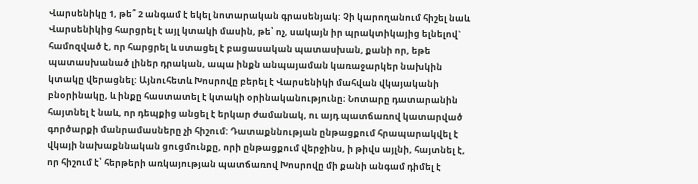Վարսենիկը 1, թե՞ 2 անգամ է եկել նոտարական գրասենյակ: Չի կարողանում հիշել նաև Վարսենիկից հարցրել է այլ կտակի մասին, թե՝ ոչ, սակայն իր պրակտիկայից ելնելով` համոզված է, որ հարցրել և ստացել է բացասական պատասխան, քանի որ, եթե պատասխանած լիներ դրական, ապա ինքն անպայաման կառաջարկեր նախկին կտակը վերացնել: Այնուհետև Խոսրովը բերել է Վարսենիկի մահվան վկայականի բնօրինակը, և ինքը հաստատել է կտակի օրինականությունը։ Նոտարը դատարանին հայտնել է նաև, որ դեպքից անցել է երկար ժամանակ, ու այդ պատճառով կատարված գործարքի մանրամասները չի հիշում: Դատաքննության ընթացքում հրապարակվել է վկայի նախաքննական ցուցմունքը, որի ընթացքում վերջինս, ի թիվս այլնի, հայտնել է, որ հիշում է՝ հերթերի առկայության պատճառով Խոսրովը մի քանի անգամ դիմել է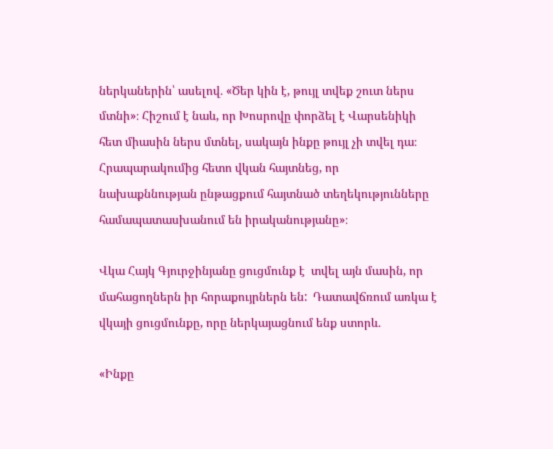ներկաներին՝ ասելով․ «Ծեր կին է, թույլ տվեք շուտ ներս մտնի»։ Հիշում է նաև, որ Խոսրովը փորձել է Վարսենիկի հետ միասին ներս մտնել, սակայն ինքը թույլ չի տվել դա։ Հրապարակումից հետո վկան հայտնեց, որ նախաքննության ընթացքում հայտնած տեղեկությունները համապատասխանում են իրականությանը»։

Վկա Հայկ Գյուրջինյանը ցուցմունք է  տվել այն մասին, որ մահացողներն իր հորաքույրներն են:  Դատավճռում առկա է վկայի ցուցմունքը, որը ներկայացնում ենք ստորև․

«Ինքը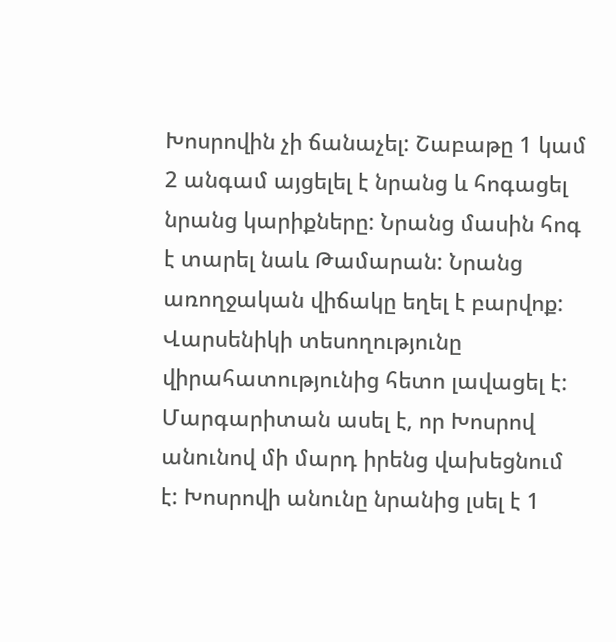Խոսրովին չի ճանաչել: Շաբաթը 1 կամ 2 անգամ այցելել է նրանց և հոգացել նրանց կարիքները: Նրանց մասին հոգ է տարել նաև Թամարան: Նրանց առողջական վիճակը եղել է բարվոք: Վարսենիկի տեսողությունը վիրահատությունից հետո լավացել է: Մարգարիտան ասել է, որ Խոսրով անունով մի մարդ իրենց վախեցնում է: Խոսրովի անունը նրանից լսել է 1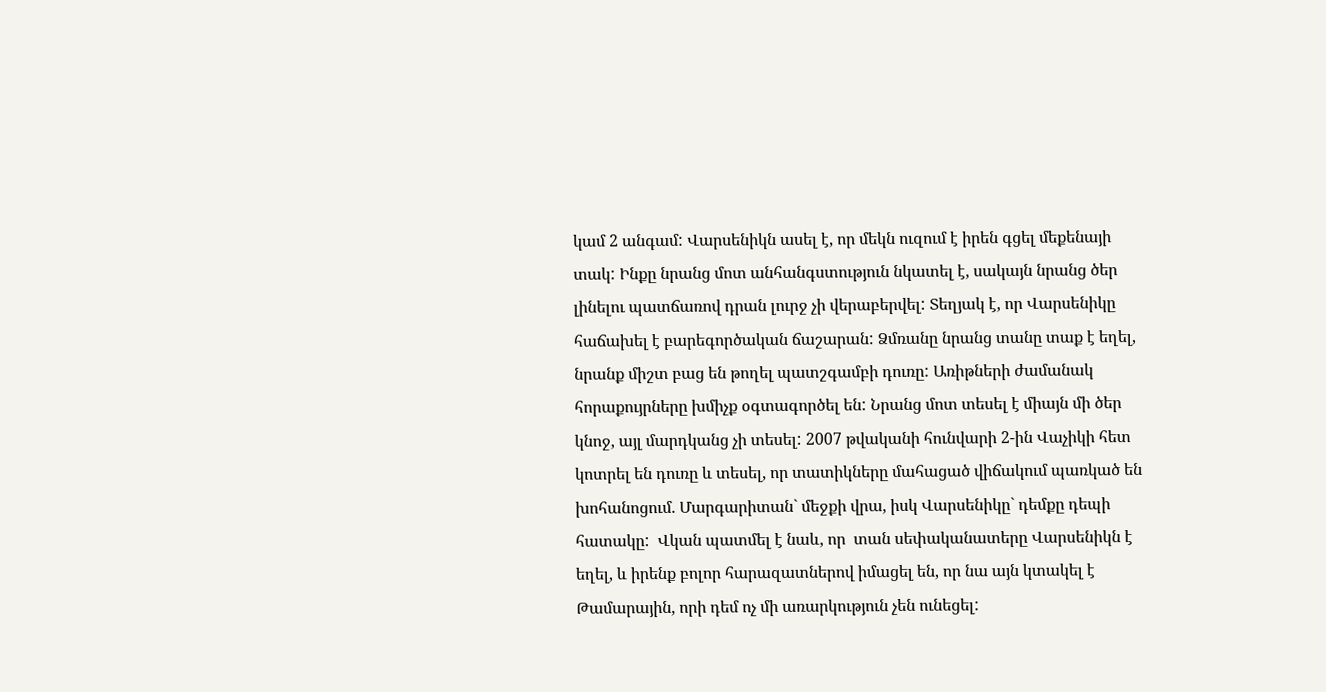կամ 2 անգամ: Վարսենիկն ասել է, որ մեկն ուզում է իրեն գցել մեքենայի տակ: Ինքը նրանց մոտ անհանգստություն նկատել է, սակայն նրանց ծեր լինելու պատճառով դրան լուրջ չի վերաբերվել: Տեղյակ է, որ Վարսենիկը հաճախել է բարեգործական ճաշարան: Ձմռանը նրանց տանը տաք է եղել, նրանք միշտ բաց են թողել պատշգամբի դուռը: Առիթների ժամանակ հորաքույրները խմիչք օգտագործել են: Նրանց մոտ տեսել է միայն մի ծեր կնոջ, այլ մարդկանց չի տեսել: 2007 թվականի հունվարի 2-ին Վաչիկի հետ կոտրել են դուռը և տեսել, որ տատիկները մահացած վիճակում պառկած են խոհանոցում. Մարգարիտան` մեջքի վրա, իսկ Վարսենիկը` դեմքը դեպի հատակը:  Վկան պատմել է նաև, որ  տան սեփականատերը Վարսենիկն է եղել, և իրենք բոլոր հարազատներով իմացել են, որ նա այն կտակել է Թամարային, որի դեմ ոչ մի առարկություն չեն ունեցել: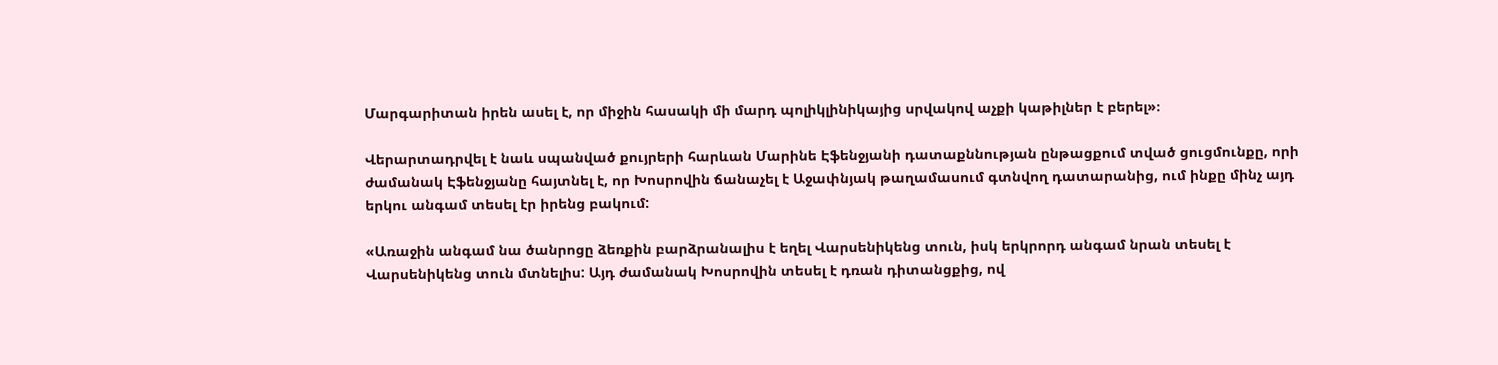Մարգարիտան իրեն ասել է, որ միջին հասակի մի մարդ պոլիկլինիկայից սրվակով աչքի կաթիլներ է բերել»։

Վերարտադրվել է նաև սպանված քույրերի հարևան Մարինե Էֆենջյանի դատաքննության ընթացքում տված ցուցմունքը, որի ժամանակ Էֆենջյանը հայտնել է, որ Խոսրովին ճանաչել է Աջափնյակ թաղամասում գտնվող դատարանից, ում ինքը մինչ այդ երկու անգամ տեսել էր իրենց բակում:

«Առաջին անգամ նա ծանրոցը ձեռքին բարձրանալիս է եղել Վարսենիկենց տուն, իսկ երկրորդ անգամ նրան տեսել է Վարսենիկենց տուն մտնելիս: Այդ ժամանակ Խոսրովին տեսել է դռան դիտանցքից, ով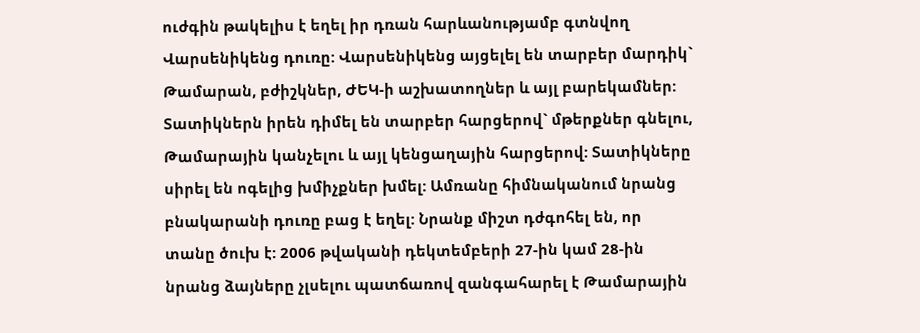ուժգին թակելիս է եղել իր դռան հարևանությամբ գտնվող Վարսենիկենց դուռը: Վարսենիկենց այցելել են տարբեր մարդիկ` Թամարան, բժիշկներ, ԺԵԿ-ի աշխատողներ և այլ բարեկամներ: Տատիկներն իրեն դիմել են տարբեր հարցերով` մթերքներ գնելու, Թամարային կանչելու և այլ կենցաղային հարցերով: Տատիկները սիրել են ոգելից խմիչքներ խմել: Ամռանը հիմնականում նրանց բնակարանի դուռը բաց է եղել: Նրանք միշտ դժգոհել են, որ տանը ծուխ է: 2006 թվականի դեկտեմբերի 27-ին կամ 28-ին նրանց ձայները չլսելու պատճառով զանգահարել է Թամարային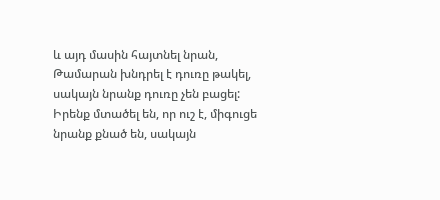և այդ մասին հայտնել նրան, Թամարան խնդրել է դուռը թակել, սակայն նրանք դուռը չեն բացել: Իրենք մտածել են, որ ուշ է, միգուցե նրանք քնած են, սակայն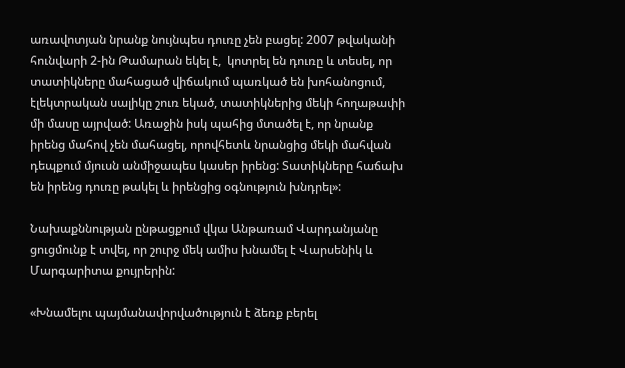առավոտյան նրանք նույնպես դուռը չեն բացել: 2007 թվականի հունվարի 2-ին Թամարան եկել է,  կոտրել են դուռը և տեսել, որ տատիկները մահացած վիճակում պառկած են խոհանոցում, էլեկտրական սալիկը շուռ եկած, տատիկներից մեկի հողաթափի մի մասը այրված: Առաջին իսկ պահից մտածել է, որ նրանք իրենց մահով չեն մահացել, որովհետև նրանցից մեկի մահվան դեպքում մյուսն անմիջապես կասեր իրենց: Տատիկները հաճախ են իրենց դուռը թակել և իրենցից օգնություն խնդրել»:

Նախաքննության ընթացքում վկա Անթառամ Վարդանյանը ցուցմունք է տվել, որ շուրջ մեկ ամիս խնամել է Վարսենիկ և Մարգարիտա քույրերին:

«Խնամելու պայմանավորվածություն է ձեռք բերել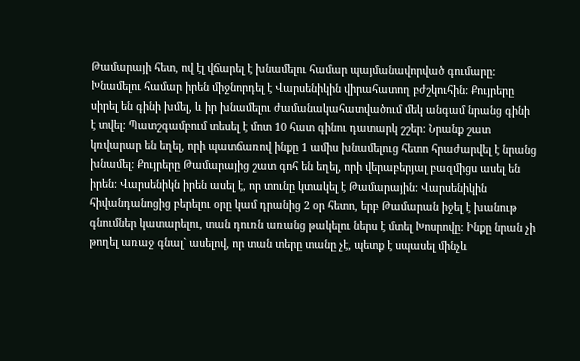Թամարայի հետ, ով էլ վճարել է խնամելու համար պայմանավորված գումարը: Խնամելու համար իրեն միջնորդել է Վարսենիկին վիրահատող բժշկուհին: Քույրերը սիրել են գինի խմել, և իր խնամելու ժամանակահատվածում մեկ անգամ նրանց գինի է տվել: Պատշգամբում տեսել է մոտ 10 հատ գինու դատարկ շշեր: Նրանք շատ կռվարար են եղել, որի պատճառով ինքը 1 ամիս խնամելուց հետո հրաժարվել է նրանց խնամել: Քույրերը Թամարայից շատ գոհ են եղել, որի վերաբերյալ բազմիցս ասել են իրեն: Վարսենիկն իրեն ասել է, որ տունը կտակել է Թամարային: Վարսենիկին հիվանդանոցից բերելու օրը կամ դրանից 2 օր հետո, երբ Թամարան իջել է խանութ գնումներ կատարելու, տան դուռն առանց թակելու ներս է մտել Խոսրովը: Ինքը նրան չի թողել առաջ գնալ` ասելով, որ տան տերը տանը չէ, պետք է սպասել մինչև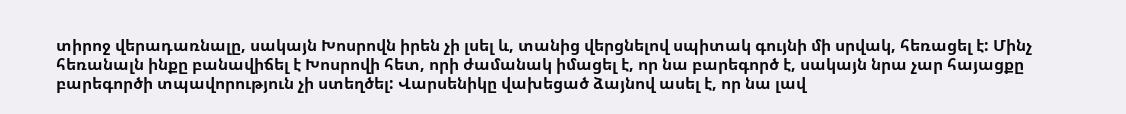տիրոջ վերադառնալը, սակայն Խոսրովն իրեն չի լսել և, տանից վերցնելով սպիտակ գույնի մի սրվակ, հեռացել է: Մինչ հեռանալն ինքը բանավիճել է Խոսրովի հետ, որի ժամանակ իմացել է, որ նա բարեգործ է, սակայն նրա չար հայացքը բարեգործի տպավորություն չի ստեղծել: Վարսենիկը վախեցած ձայնով ասել է, որ նա լավ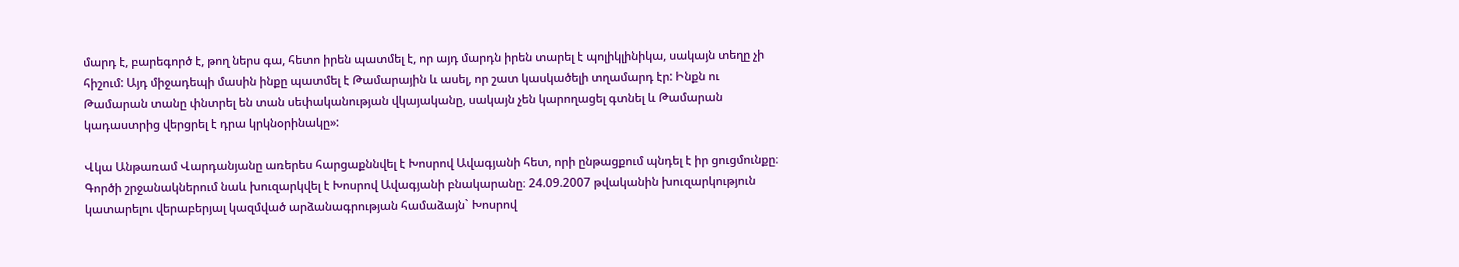մարդ է, բարեգործ է, թող ներս գա, հետո իրեն պատմել է, որ այդ մարդն իրեն տարել է պոլիկլինիկա, սակայն տեղը չի հիշում: Այդ միջադեպի մասին ինքը պատմել է Թամարային և ասել, որ շատ կասկածելի տղամարդ էր: Ինքն ու Թամարան տանը փնտրել են տան սեփականության վկայականը, սակայն չեն կարողացել գտնել և Թամարան կադաստրից վերցրել է դրա կրկնօրինակը»:

Վկա Անթառամ Վարդանյանը առերես հարցաքննվել է Խոսրով Ավագյանի հետ, որի ընթացքում պնդել է իր ցուցմունքը։ Գործի շրջանակներում նաև խուզարկվել է Խոսրով Ավագյանի բնակարանը։ 24.09.2007 թվականին խուզարկություն կատարելու վերաբերյալ կազմված արձանագրության համաձայն` Խոսրով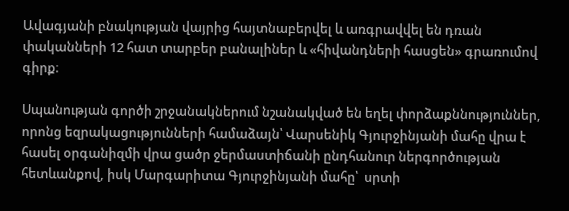Ավագյանի բնակության վայրից հայտնաբերվել և առգրավվել են դռան փականների 12 հատ տարբեր բանալիներ և «հիվանդների հասցեն» գրառումով գիրք։

Սպանության գործի շրջանակներում նշանակված են եղել փորձաքննություններ, որոնց եզրակացությունների համաձայն՝ Վարսենիկ Գյուրջինյանի մահը վրա է հասել օրգանիզմի վրա ցածր ջերմաստիճանի ընդհանուր ներգործության հետևանքով, իսկ Մարգարիտա Գյուրջինյանի մահը՝  սրտի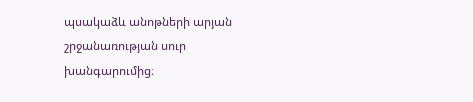պսակաձև անոթների արյան շրջանառության սուր խանգարումից։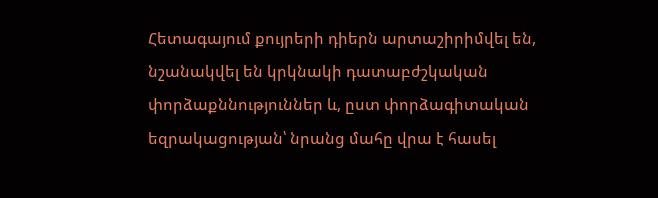Հետագայում քույրերի դիերն արտաշիրիմվել են, նշանակվել են կրկնակի դատաբժշկական փորձաքննություններ և, ըստ փորձագիտական եզրակացության՝ նրանց մահը վրա է հասել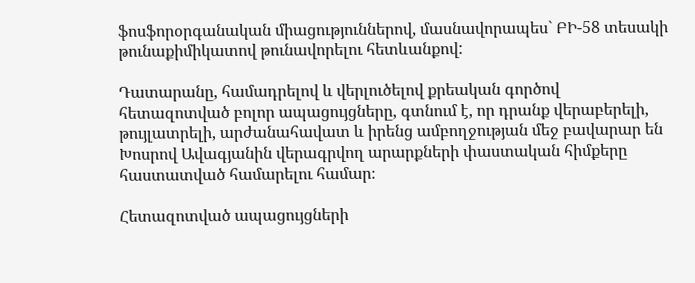ֆոսֆորօրգանական միացություններով, մասնավորապես` ԲԻ-58 տեսակի թունաքիմիկատով թունավորելու հետևանքով:

Դատարանը, համադրելով և վերլուծելով քրեական գործով հետազոտված բոլոր ապացույցները, գտնում է, որ դրանք վերաբերելի, թույլատրելի, արժանահավատ և իրենց ամբողջության մեջ բավարար են Խոսրով Ավագյանին վերագրվող արարքների փաստական հիմքերը հաստատված համարելու համար։

Հետազոտված ապացույցների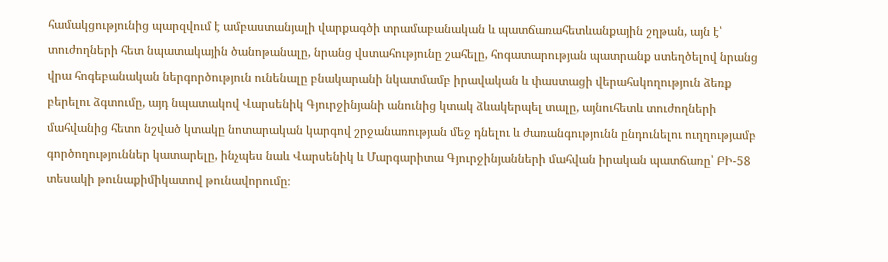համակցությունից պարզվում է ամբաստանյալի վարքագծի տրամաբանական և պատճառահետևանքային շղթան, այն է՝ տուժողների հետ նպատակային ծանոթանալը, նրանց վստահությունը շահելը, հոգատարության պատրանք ստեղծելով նրանց վրա հոգեբանական ներգործություն ունենալը բնակարանի նկատմամբ իրավական և փաստացի վերահսկողություն ձեռք բերելու ձգտումը, այդ նպատակով Վարսենիկ Գյուրջինյանի անունից կտակ ձևակերպել տալը, այնուհետև տուժողների մահվանից հետո նշված կտակը նոտարական կարգով շրջանառության մեջ դնելու և ժառանգությունն ընդունելու ուղղությամբ գործողություններ կատարելը, ինչպես նաև Վարսենիկ և Մարգարիտա Գյուրջինյանների մահվան իրական պատճառը՝ ԲԻ-58 տեսակի թունաքիմիկատով թունավորումը։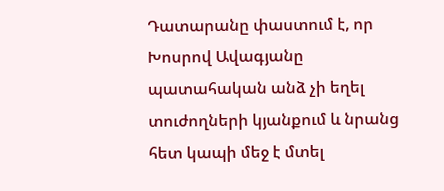Դատարանը փաստում է, որ Խոսրով Ավագյանը պատահական անձ չի եղել տուժողների կյանքում և նրանց հետ կապի մեջ է մտել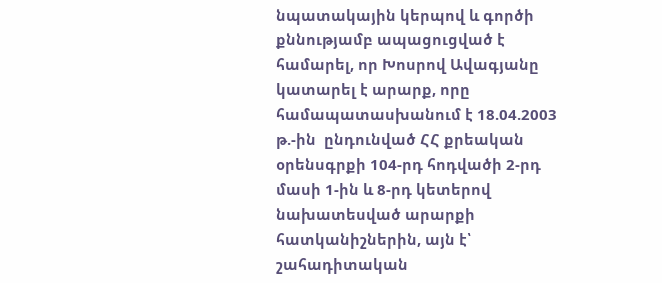նպատակային կերպով և գործի քննությամբ ապացուցված է համարել, որ Խոսրով Ավագյանը կատարել է արարք, որը համապատասխանում է 18.04.2003 թ.-ին  ընդունված ՀՀ քրեական օրենսգրքի 104-րդ հոդվածի 2-րդ մասի 1-ին և 8-րդ կետերով նախատեսված արարքի հատկանիշներին, այն է՝ շահադիտական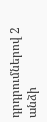դրդրումներով 2 անձի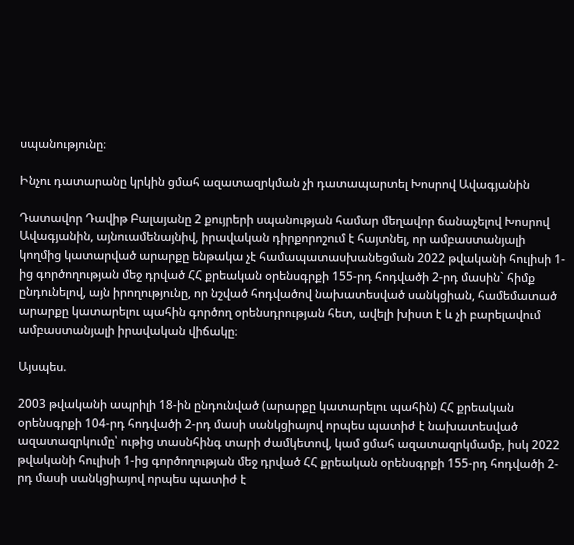սպանությունը։

Ինչու դատարանը կրկին ցմահ ազատազրկման չի դատապարտել Խոսրով Ավագյանին

Դատավոր Դավիթ Բալայանը 2 քույրերի սպանության համար մեղավոր ճանաչելով Խոսրով Ավագյանին, այնուամենայնիվ, իրավական դիրքորոշում է հայտնել, որ ամբաստանյալի կողմից կատարված արարքը ենթակա չէ համապատասխանեցման 2022 թվականի հուլիսի 1-ից գործողության մեջ դրված ՀՀ քրեական օրենսգրքի 155-րդ հոդվածի 2-րդ մասին` հիմք ընդունելով, այն իրողությունը, որ նշված հոդվածով նախատեսված սանկցիան, համեմատած արարքը կատարելու պահին գործող օրենսդրության հետ, ավելի խիստ է և չի բարելավում ամբաստանյալի իրավական վիճակը։

Այսպես.

2003 թվականի ապրիլի 18-ին ընդունված (արարքը կատարելու պահին) ՀՀ քրեական օրենսգրքի 104-րդ հոդվածի 2-րդ մասի սանկցիայով որպես պատիժ է նախատեսված ազատազրկումը՝ ութից տասնհինգ տարի ժամկետով, կամ ցմահ ազատազրկմամբ, իսկ 2022 թվականի հուլիսի 1-ից գործողության մեջ դրված ՀՀ քրեական օրենսգրքի 155-րդ հոդվածի 2-րդ մասի սանկցիայով որպես պատիժ է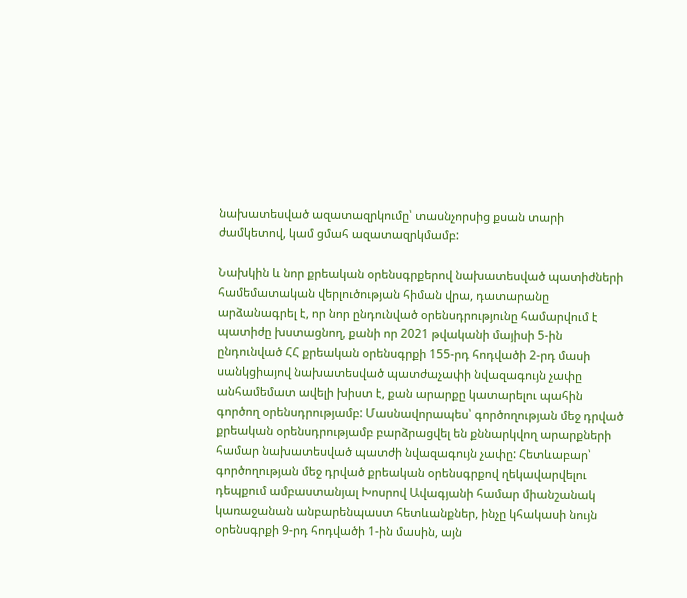նախատեսված ազատազրկումը՝ տասնչորսից քսան տարի ժամկետով, կամ ցմահ ազատազրկմամբ:

Նախկին և նոր քրեական օրենսգրքերով նախատեսված պատիժների համեմատական վերլուծության հիման վրա, դատարանը արձանագրել է, որ նոր ընդունված օրենսդրությունը համարվում է պատիժը խստացնող, քանի որ 2021 թվականի մայիսի 5-ին ընդունված ՀՀ քրեական օրենսգրքի 155-րդ հոդվածի 2-րդ մասի սանկցիայով նախատեսված պատժաչափի նվազագույն չափը անհամեմատ ավելի խիստ է, քան արարքը կատարելու պահին գործող օրենսդրությամբ: Մասնավորապես՝ գործողության մեջ դրված քրեական օրենսդրությամբ բարձրացվել են քննարկվող արարքների համար նախատեսված պատժի նվազագույն չափը: Հետևաբար՝ գործողության մեջ դրված քրեական օրենսգրքով ղեկավարվելու դեպքում ամբաստանյալ Խոսրով Ավագյանի համար միանշանակ կառաջանան անբարենպաստ հետևանքներ, ինչը կհակասի նույն օրենսգրքի 9-րդ հոդվածի 1-ին մասին, այն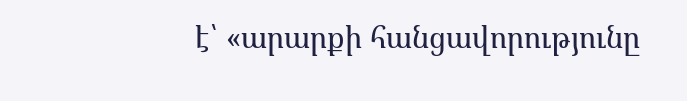է՝ «արարքի հանցավորությունը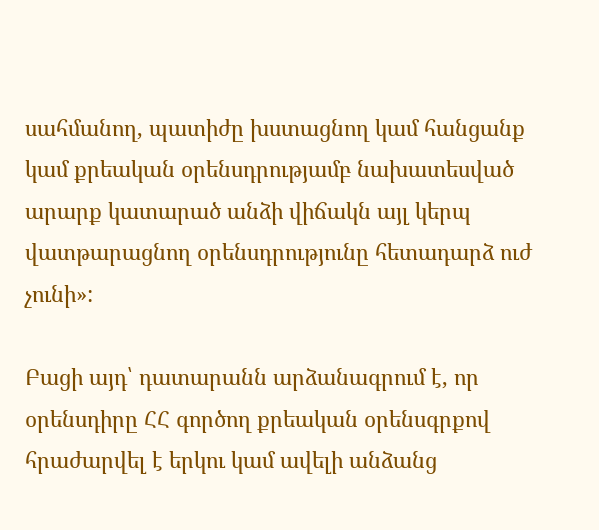սահմանող, պատիժը խստացնող կամ հանցանք կամ քրեական օրենսդրությամբ նախատեսված արարք կատարած անձի վիճակն այլ կերպ վատթարացնող օրենսդրությունը հետադարձ ուժ չունի»:

Բացի այդ՝ դատարանն արձանագրում է, որ օրենսդիրը ՀՀ գործող քրեական օրենսգրքով հրաժարվել է երկու կամ ավելի անձանց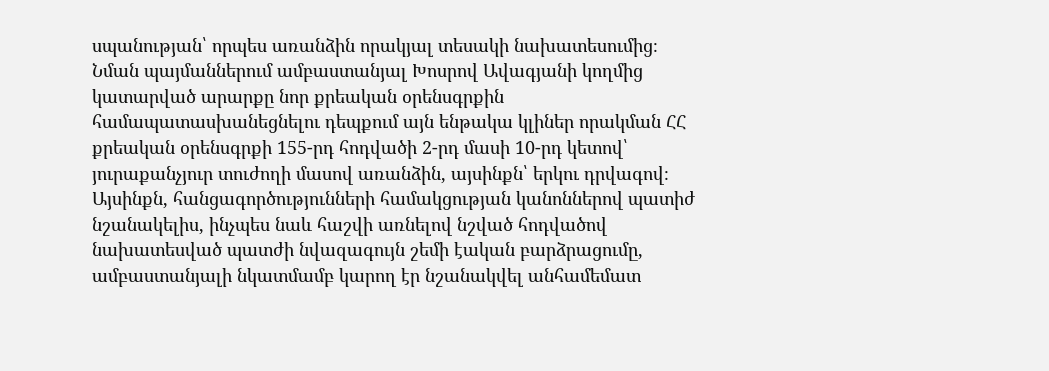սպանության՝ որպես առանձին որակյալ տեսակի նախատեսումից։ Նման պայմաններում ամբաստանյալ Խոսրով Ավագյանի կողմից կատարված արարքը նոր քրեական օրենսգրքին համապատասխանեցնելու դեպքում այն ենթակա կլիներ որակման ՀՀ քրեական օրենսգրքի 155-րդ հոդվածի 2-րդ մասի 10-րդ կետով՝ յուրաքանչյուր տուժողի մասով առանձին, այսինքն՝ երկու դրվագով։ Այսինքն, հանցագործությունների համակցության կանոններով պատիժ նշանակելիս, ինչպես նաև հաշվի առնելով նշված հոդվածով նախատեսված պատժի նվազագույն շեմի էական բարձրացումը, ամբաստանյալի նկատմամբ կարող էր նշանակվել անհամեմատ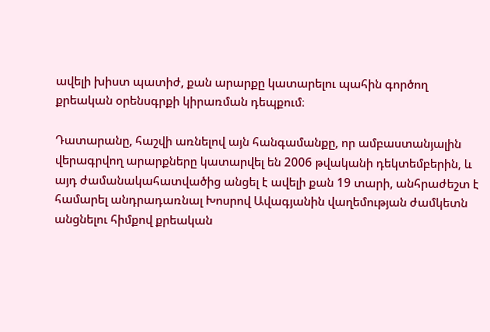ավելի խիստ պատիժ, քան արարքը կատարելու պահին գործող քրեական օրենսգրքի կիրառման դեպքում։

Դատարանը, հաշվի առնելով այն հանգամանքը, որ ամբաստանյալին վերագրվող արարքները կատարվել են 2006 թվականի դեկտեմբերին, և այդ ժամանակահատվածից անցել է ավելի քան 19 տարի, անհրաժեշտ է համարել անդրադառնալ Խոսրով Ավագյանին վաղեմության ժամկետն անցնելու հիմքով քրեական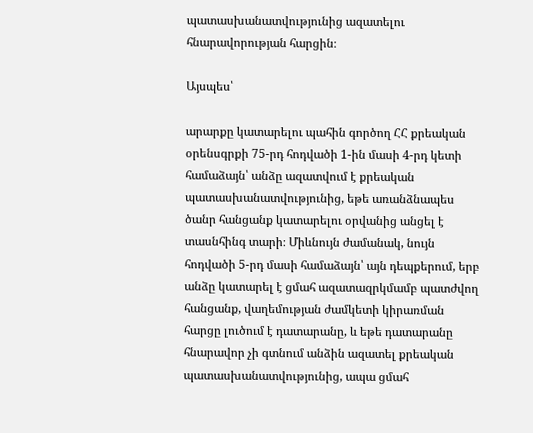պատասխանատվությունից ազատելու հնարավորության հարցին։

Այսպես՝

արարքը կատարելու պահին գործող ՀՀ քրեական օրենսգրքի 75-րդ հոդվածի 1-ին մասի 4-րդ կետի համաձայն՝ անձը ազատվում է քրեական պատասխանատվությունից, եթե առանձնապես ծանր հանցանք կատարելու օրվանից անցել է տասնհինգ տարի։ Միևնույն ժամանակ, նույն հոդվածի 5-րդ մասի համաձայն՝ այն դեպքերում, երբ անձը կատարել է ցմահ ազատազրկմամբ պատժվող հանցանք, վաղեմության ժամկետի կիրառման հարցը լուծում է դատարանը, և եթե դատարանը հնարավոր չի գտնում անձին ազատել քրեական պատասխանատվությունից, ապա ցմահ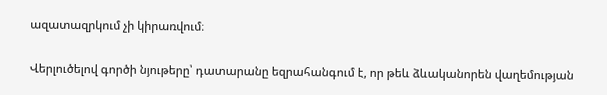ազատազրկում չի կիրառվում։

Վերլուծելով գործի նյութերը՝ դատարանը եզրահանգում է, որ թեև ձևականորեն վաղեմության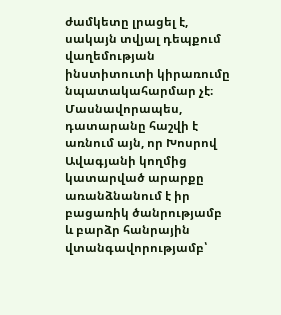ժամկետը լրացել է, սակայն տվյալ դեպքում վաղեմության ինստիտուտի կիրառումը նպատակահարմար չէ։ Մասնավորապես, դատարանը հաշվի է առնում այն, որ Խոսրով Ավագյանի կողմից կատարված արարքը առանձնանում է իր բացառիկ ծանրությամբ և բարձր հանրային վտանգավորությամբ՝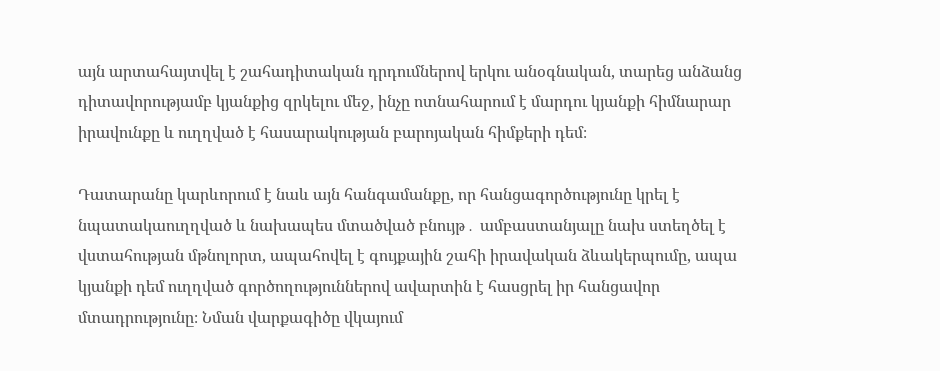այն արտահայտվել է շահադիտական դրդումներով երկու անօգնական, տարեց անձանց դիտավորությամբ կյանքից զրկելու մեջ, ինչը ոտնահարում է մարդու կյանքի հիմնարար իրավունքը և ուղղված է հասարակության բարոյական հիմքերի դեմ։

Դատարանը կարևորում է նաև այն հանգամանքը, որ հանցագործությունը կրել է նպատակաուղղված և նախապես մտածված բնույթ․ ամբաստանյալը նախ ստեղծել է վստահության մթնոլորտ, ապահովել է գույքային շահի իրավական ձևակերպումը, ապա կյանքի դեմ ուղղված գործողություններով ավարտին է հասցրել իր հանցավոր մտադրությունը։ Նման վարքագիծը վկայում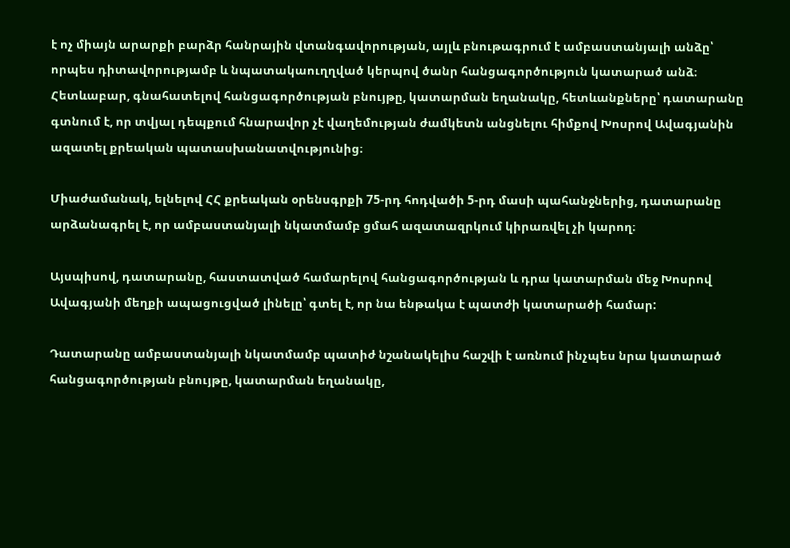է ոչ միայն արարքի բարձր հանրային վտանգավորության, այլև բնութագրում է ամբաստանյալի անձը՝ որպես դիտավորությամբ և նպատակաուղղված կերպով ծանր հանցագործություն կատարած անձ։ Հետևաբար, գնահատելով հանցագործության բնույթը, կատարման եղանակը, հետևանքները՝ դատարանը գտնում է, որ տվյալ դեպքում հնարավոր չէ վաղեմության ժամկետն անցնելու հիմքով Խոսրով Ավագյանին ազատել քրեական պատասխանատվությունից։

Միաժամանակ, ելնելով ՀՀ քրեական օրենսգրքի 75-րդ հոդվածի 5-րդ մասի պահանջներից, դատարանը արձանագրել է, որ ամբաստանյալի նկատմամբ ցմահ ազատազրկում կիրառվել չի կարող։

Այսպիսով, դատարանը, հաստատված համարելով հանցագործության և դրա կատարման մեջ Խոսրով Ավագյանի մեղքի ապացուցված լինելը՝ գտել է, որ նա ենթակա է պատժի կատարածի համար:

Դատարանը ամբաստանյալի նկատմամբ պատիժ նշանակելիս հաշվի է առնում ինչպես նրա կատարած հանցագործության բնույթը, կատարման եղանակը,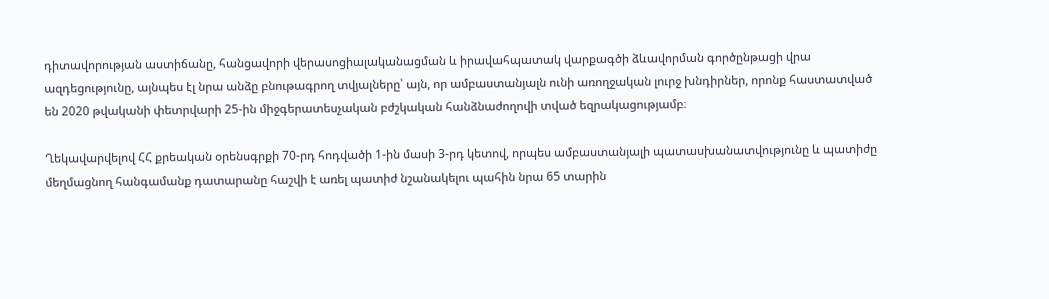դիտավորության աստիճանը, հանցավորի վերասոցիալականացման և իրավահպատակ վարքագծի ձևավորման գործընթացի վրա ազդեցությունը, այնպես էլ նրա անձը բնութագրող տվյալները՝ այն, որ ամբաստանյալն ունի առողջական լուրջ խնդիրներ, որոնք հաստատված են 2020 թվականի փետրվարի 25-ին միջգերատեսչական բժշկական հանձնաժողովի տված եզրակացությամբ։

Ղեկավարվելով ՀՀ քրեական օրենսգրքի 70-րդ հոդվածի 1-ին մասի 3-րդ կետով, որպես ամբաստանյալի պատասխանատվությունը և պատիժը մեղմացնող հանգամանք դատարանը հաշվի է առել պատիժ նշանակելու պահին նրա 65 տարին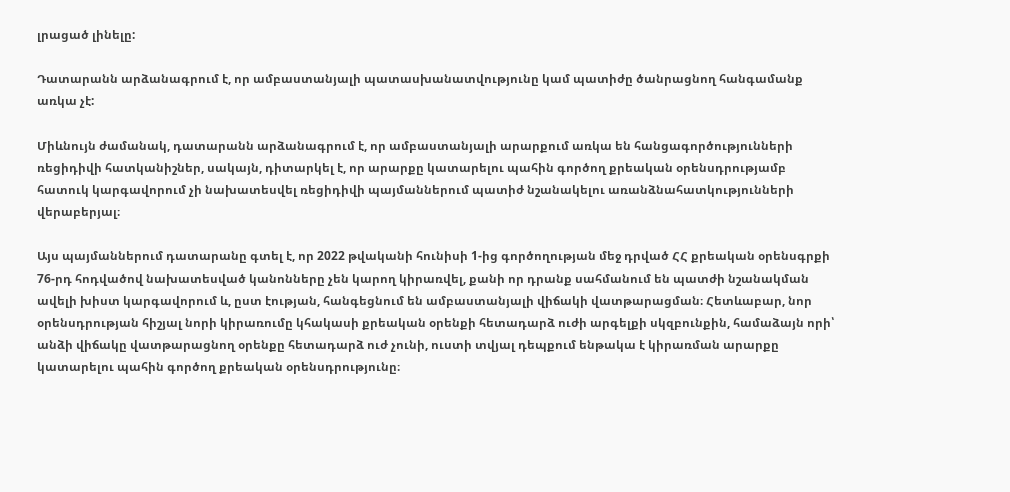լրացած լինելը:

Դատարանն արձանագրում է, որ ամբաստանյալի պատասխանատվությունը կամ պատիժը ծանրացնող հանգամանք առկա չէ:

Միևնույն ժամանակ, դատարանն արձանագրում է, որ ամբաստանյալի արարքում առկա են հանցագործությունների ռեցիդիվի հատկանիշներ, սակայն, դիտարկել է, որ արարքը կատարելու պահին գործող քրեական օրենսդրությամբ հատուկ կարգավորում չի նախատեսվել ռեցիդիվի պայմաններում պատիժ նշանակելու առանձնահատկությունների վերաբերյալ։

Այս պայմաններում դատարանը գտել է, որ 2022 թվականի հունիսի 1-ից գործողության մեջ դրված ՀՀ քրեական օրենսգրքի 76-րդ հոդվածով նախատեսված կանոնները չեն կարող կիրառվել, քանի որ դրանք սահմանում են պատժի նշանակման ավելի խիստ կարգավորում և, ըստ էության, հանգեցնում են ամբաստանյալի վիճակի վատթարացման։ Հետևաբար, նոր օրենսդրության հիշյալ նորի կիրառումը կհակասի քրեական օրենքի հետադարձ ուժի արգելքի սկզբունքին, համաձայն որի՝ անձի վիճակը վատթարացնող օրենքը հետադարձ ուժ չունի, ուստի տվյալ դեպքում ենթակա է կիրառման արարքը կատարելու պահին գործող քրեական օրենսդրությունը։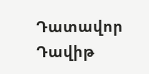Դատավոր Դավիթ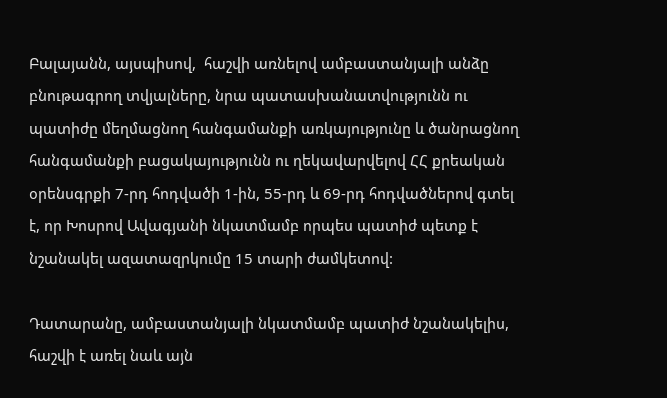Բալայանն, այսպիսով,  հաշվի առնելով ամբաստանյալի անձը բնութագրող տվյալները, նրա պատասխանատվությունն ու պատիժը մեղմացնող հանգամանքի առկայությունը և ծանրացնող հանգամանքի բացակայությունն ու ղեկավարվելով ՀՀ քրեական օրենսգրքի 7-րդ հոդվածի 1-ին, 55-րդ և 69-րդ հոդվածներով գտել է, որ Խոսրով Ավագյանի նկատմամբ որպես պատիժ պետք է նշանակել ազատազրկումը 15 տարի ժամկետով:

Դատարանը, ամբաստանյալի նկատմամբ պատիժ նշանակելիս, հաշվի է առել նաև այն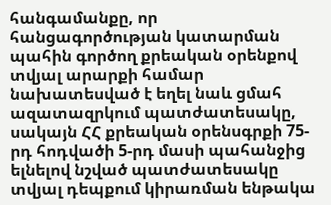հանգամանքը, որ հանցագործության կատարման պահին գործող քրեական օրենքով տվյալ արարքի համար նախատեսված է եղել նաև ցմահ ազատազրկում պատժատեսակը, սակայն ՀՀ քրեական օրենսգրքի 75-րդ հոդվածի 5-րդ մասի պահանջից ելնելով նշված պատժատեսակը տվյալ դեպքում կիրառման ենթակա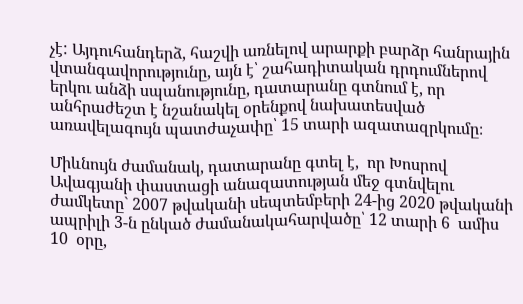չէ: Այդուհանդերձ, հաշվի առնելով արարքի բարձր հանրային վտանգավորությունը, այն է՝ շահադիտական դրդումներով երկու անձի սպանությունը, դատարանը գտնում է, որ անհրաժեշտ է նշանակել օրենքով նախատեսված առավելագույն պատժաչափը՝ 15 տարի ազատազրկումը։

Միևնույն ժամանակ, դատարանը գտել է,  որ Խոսրով Ավագյանի փաստացի անազատության մեջ գտնվելու ժամկետը` 2007 թվականի սեպտեմբերի 24-ից 2020 թվականի ապրիլի 3-ն ընկած ժամանակահարվածը՝ 12 տարի 6  ամիս 10  օրը,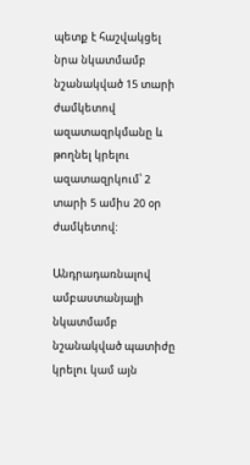պետք է հաշվակցել նրա նկատմամբ նշանակված 15 տարի ժամկետով ազատազրկմանը և թողնել կրելու ազատազրկում՝ 2 տարի 5 ամիս 20 օր ժամկետով:

Անդրադառնալով ամբաստանյալի նկատմամբ նշանակված պատիժը կրելու կամ այն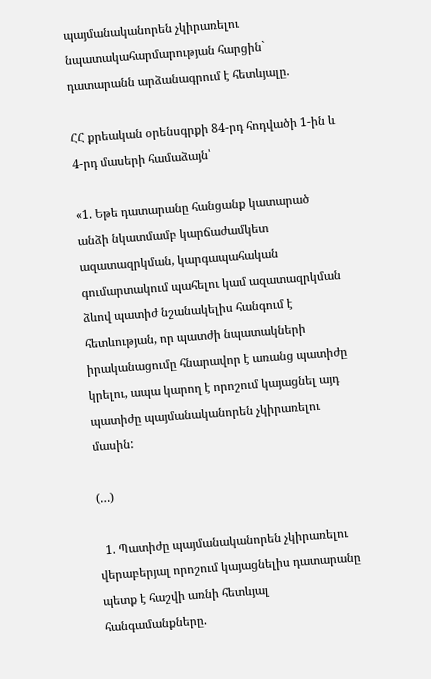պայմանականորեն չկիրառելու նպատակահարմարության հարցին` դատարանն արձանագրում է հետևյալը.

ՀՀ քրեական օրենսգրքի 84-րդ հոդվածի 1-ին և 4-րդ մասերի համաձայն՝

«1. Եթե դատարանը հանցանք կատարած անձի նկատմամբ կարճաժամկետ ազատազրկման, կարգապահական գումարտակում պահելու կամ ազատազրկման ձևով պատիժ նշանակելիս հանգում է հետևության, որ պատժի նպատակների իրականացումը հնարավոր է առանց պատիժը կրելու, ապա կարող է որոշում կայացնել այդ պատիժը պայմանականորեն չկիրառելու մասին:

(…)

  1. Պատիժը պայմանականորեն չկիրառելու վերաբերյալ որոշում կայացնելիս դատարանը պետք է հաշվի առնի հետևյալ հանգամանքները.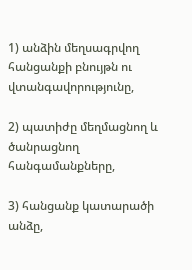1) անձին մեղսագրվող հանցանքի բնույթն ու վտանգավորությունը,

2) պատիժը մեղմացնող և ծանրացնող հանգամանքները,

3) հանցանք կատարածի անձը,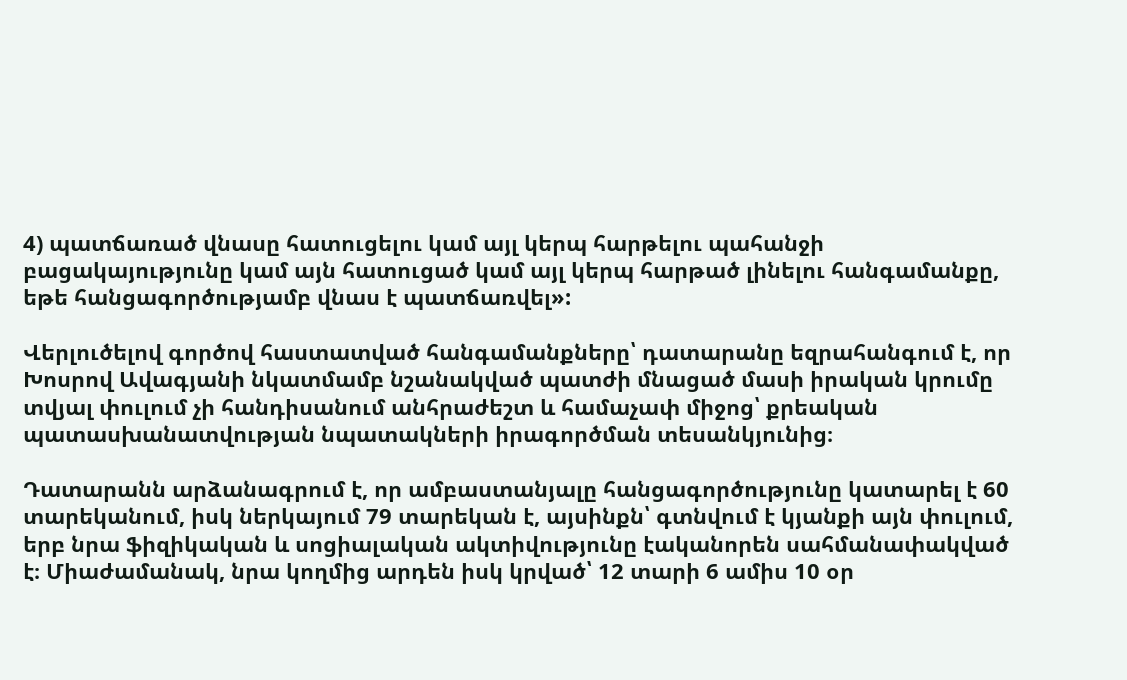4) պատճառած վնասը հատուցելու կամ այլ կերպ հարթելու պահանջի բացակայությունը կամ այն հատուցած կամ այլ կերպ հարթած լինելու հանգամանքը, եթե հանցագործությամբ վնաս է պատճառվել»:

Վերլուծելով գործով հաստատված հանգամանքները՝ դատարանը եզրահանգում է, որ Խոսրով Ավագյանի նկատմամբ նշանակված պատժի մնացած մասի իրական կրումը տվյալ փուլում չի հանդիսանում անհրաժեշտ և համաչափ միջոց՝ քրեական պատասխանատվության նպատակների իրագործման տեսանկյունից։

Դատարանն արձանագրում է, որ ամբաստանյալը հանցագործությունը կատարել է 60 տարեկանում, իսկ ներկայում 79 տարեկան է, այսինքն՝ գտնվում է կյանքի այն փուլում, երբ նրա ֆիզիկական և սոցիալական ակտիվությունը էականորեն սահմանափակված է։ Միաժամանակ, նրա կողմից արդեն իսկ կրված՝ 12 տարի 6 ամիս 10 օր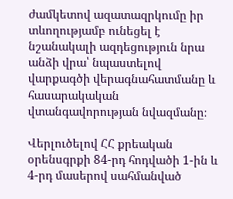ժամկետով ազատազրկումը իր տևողությամբ ունեցել է նշանակալի ազդեցություն նրա անձի վրա՝ նպաստելով վարքագծի վերագնահատմանը և հասարակական վտանգավորության նվազմանը։

Վերլուծելով ՀՀ քրեական օրենսգրքի 84-րդ հոդվածի 1-ին և 4-րդ մասերով սահմանված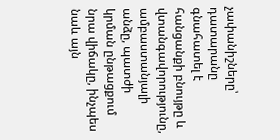չափանիշները՝ դատարանը գնահատել է հանցանքի բնույթը և վտանգավորությունը, ամբաստանյալի անձը, պատժի կրման ընթացքում նրա վիճակը, ինչպես նաև այն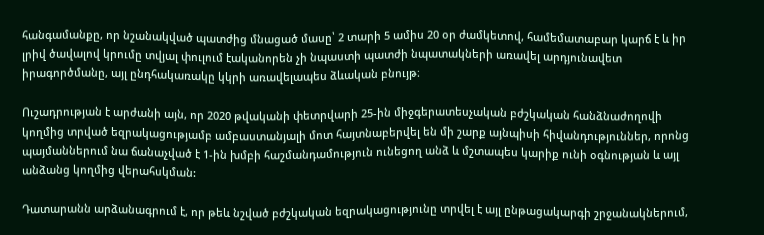հանգամանքը, որ նշանակված պատժից մնացած մասը՝ 2 տարի 5 ամիս 20 օր ժամկետով, համեմատաբար կարճ է և իր լրիվ ծավալով կրումը տվյալ փուլում էականորեն չի նպաստի պատժի նպատակների առավել արդյունավետ իրագործմանը, այլ ընդհակառակը կկրի առավելապես ձևական բնույթ։

Ուշադրության է արժանի այն, որ 2020 թվականի փետրվարի 25-ին միջգերատեսչական բժշկական հանձնաժողովի կողմից տրված եզրակացությամբ ամբաստանյալի մոտ հայտնաբերվել են մի շարք այնպիսի հիվանդություններ, որոնց պայմաններում նա ճանաչված է 1-ին խմբի հաշմանդամություն ունեցող անձ և մշտապես կարիք ունի օգնության և այլ անձանց կողմից վերահսկման:

Դատարանն արձանագրում է, որ թեև նշված բժշկական եզրակացությունը տրվել է այլ ընթացակարգի շրջանակներում,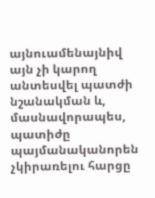այնուամենայնիվ այն չի կարող անտեսվել պատժի նշանակման և, մասնավորապես, պատիժը պայմանականորեն չկիրառելու հարցը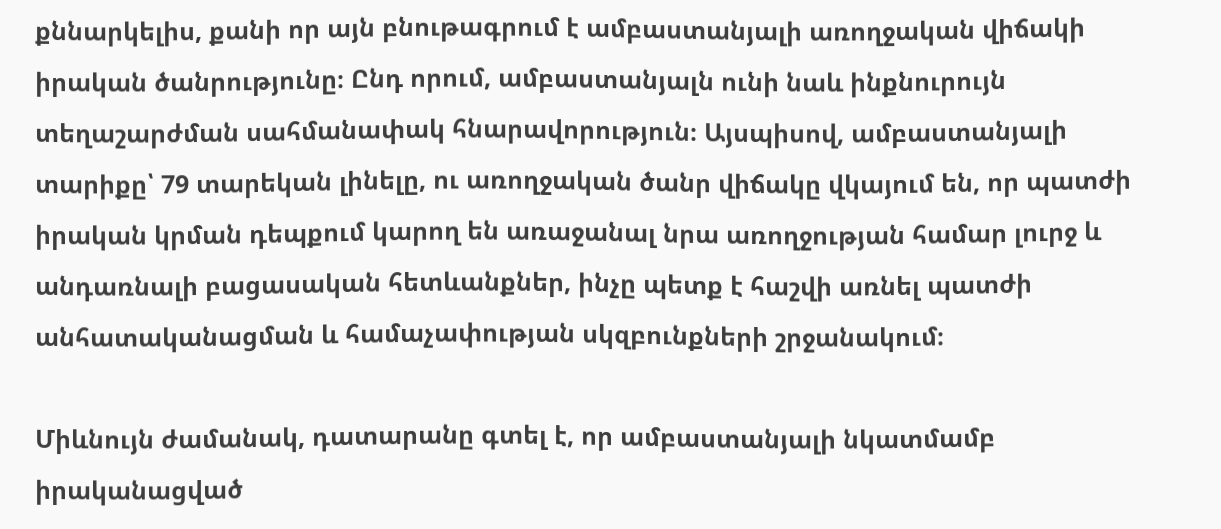քննարկելիս, քանի որ այն բնութագրում է ամբաստանյալի առողջական վիճակի իրական ծանրությունը։ Ընդ որում, ամբաստանյալն ունի նաև ինքնուրույն տեղաշարժման սահմանափակ հնարավորություն։ Այսպիսով, ամբաստանյալի տարիքը՝ 79 տարեկան լինելը, ու առողջական ծանր վիճակը վկայում են, որ պատժի իրական կրման դեպքում կարող են առաջանալ նրա առողջության համար լուրջ և անդառնալի բացասական հետևանքներ, ինչը պետք է հաշվի առնել պատժի անհատականացման և համաչափության սկզբունքների շրջանակում։

Միևնույն ժամանակ, դատարանը գտել է, որ ամբաստանյալի նկատմամբ իրականացված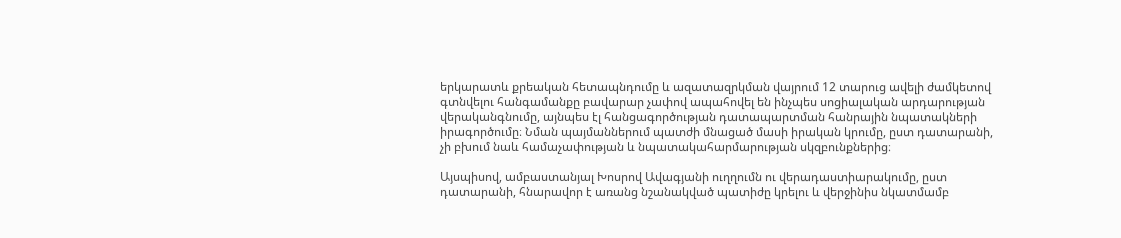երկարատև քրեական հետապնդումը և ազատազրկման վայրում 12 տարուց ավելի ժամկետով գտնվելու հանգամանքը բավարար չափով ապահովել են ինչպես սոցիալական արդարության վերականգնումը, այնպես էլ հանցագործության դատապարտման հանրային նպատակների իրագործումը։ Նման պայմաններում պատժի մնացած մասի իրական կրումը, ըստ դատարանի,  չի բխում նաև համաչափության և նպատակահարմարության սկզբունքներից։

Այսպիսով, ամբաստանյալ Խոսրով Ավագյանի ուղղումն ու վերադաստիարակումը, ըստ դատարանի, հնարավոր է առանց նշանակված պատիժը կրելու և վերջինիս նկատմամբ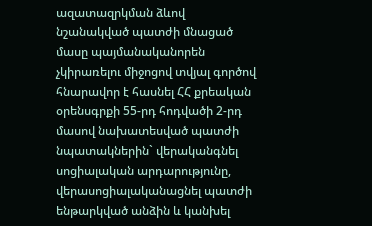ազատազրկման ձևով նշանակված պատժի մնացած մասը պայմանականորեն չկիրառելու միջոցով տվյալ գործով հնարավոր է հասնել ՀՀ քրեական օրենսգրքի 55-րդ հոդվածի 2-րդ մասով նախատեսված պատժի նպատակներին` վերականգնել սոցիալական արդարությունը, վերասոցիալականացնել պատժի ենթարկված անձին և կանխել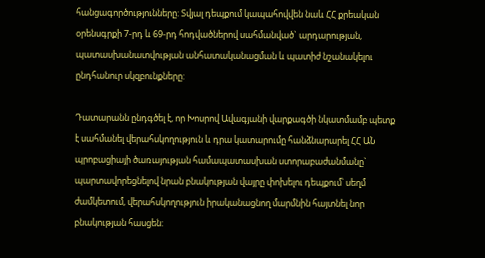հանցագործությունները: Տվյալ դեպքում կապահովվեն նաև ՀՀ քրեական օրենսգրքի 7-րդ և 69-րդ հոդվածներով սահմանված` արդարության, պատասխանատվության անհատականացման և պատիժ նշանակելու ընդհանուր սկզբունքները:

Դատարանն ընդգծել է, որ Խոսրով Ավագյանի վարքագծի նկատմամբ պետք է սահմանել վերահսկողություն և դրա կատարումը հանձնարարել ՀՀ ԱՆ պրոբացիայի ծառայության համապատասխան ստորաբաժանմանը` պարտավորեցնելով նրան բնակության վայրը փոխելու դեպքում՝ սեղմ ժամկետում, վերահսկողություն իրականացնող մարմնին հայտնել նոր բնակության հասցեն: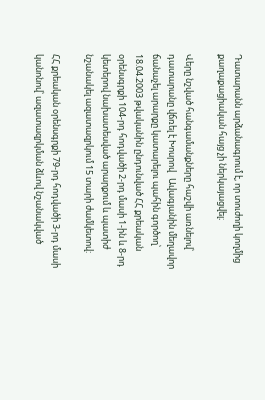Դատարանն արձանագրում է, որ տուժողի կողմից քաղաքացիական հայց չի ներկայացվել։

Վերը նշված հանգամանքները հաշվի առնելով՝ դատարանը վճռել է Խոսրով   Ավագյանին մեղավոր ճանաչել արարքը կատարելու պահին գործող՝ 18.04.2003 թվականին ընդունված ՀՀ քրեական օրենսգրքի 104-րդ հոդվածի 2-րդ մասի 1-ին և 8-րդ կետերով նախատեսված արարքում և պատիժ նշանակել ազատազրկում 15 տարի ժամկետով:

ՀՀ քրեական օրենսգրքի 79-րդ հոդվածի 3-րդ մասի կանոնով՝ ազատազրկման ձևով նշանակված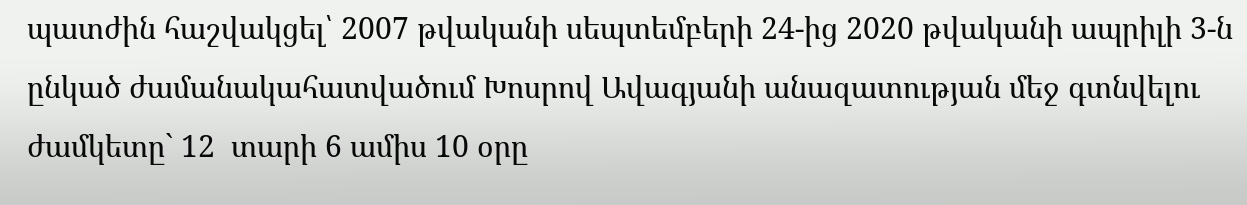պատժին հաշվակցել՝ 2007 թվականի սեպտեմբերի 24-ից 2020 թվականի ապրիլի 3-ն ընկած ժամանակահատվածում Խոսրով Ավագյանի անազատության մեջ գտնվելու ժամկետը` 12  տարի 6 ամիս 10 օրը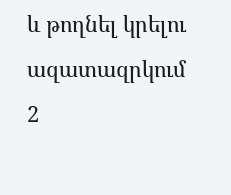և թողնել կրելու ազատազրկում 2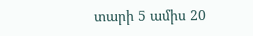տարի 5 ամիս 20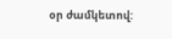օր ժամկետով: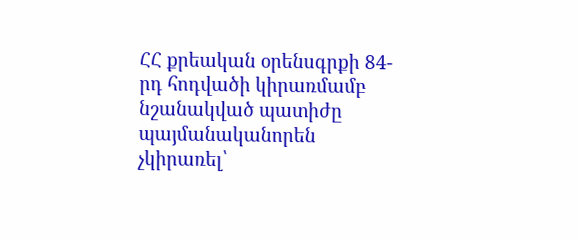ՀՀ քրեական օրենսգրքի 84-րդ հոդվածի կիրառմամբ նշանակված պատիժը պայմանականորեն չկիրառել՝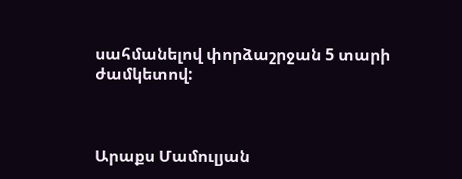սահմանելով փորձաշրջան 5 տարի ժամկետով:



Արաքս Մամուլյան